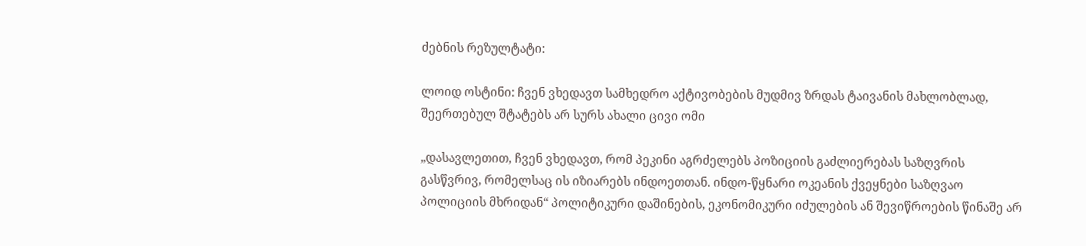ძებნის რეზულტატი:

ლოიდ ოსტინი: ჩვენ ვხედავთ სამხედრო აქტივობების მუდმივ ზრდას ტაივანის მახლობლად, შეერთებულ შტატებს არ სურს ახალი ცივი ომი

„დასავლეთით, ჩვენ ვხედავთ, რომ პეკინი აგრძელებს პოზიციის გაძლიერებას საზღვრის გასწვრივ, რომელსაც ის იზიარებს ინდოეთთან. ინდო-წყნარი ოკეანის ქვეყნები საზღვაო პოლიციის მხრიდან“ პოლიტიკური დაშინების, ეკონომიკური იძულების ან შევიწროების წინაშე არ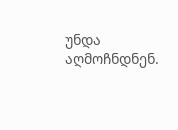უნდა აღმოჩნდნენ.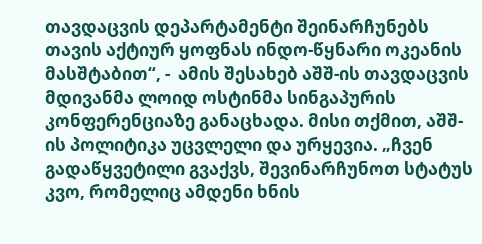თავდაცვის დეპარტამენტი შეინარჩუნებს თავის აქტიურ ყოფნას ინდო-წყნარი ოკეანის მასშტაბით“, -  ამის შესახებ აშშ-ის თავდაცვის მდივანმა ლოიდ ოსტინმა სინგაპურის კონფერენციაზე განაცხადა. მისი თქმით, აშშ-ის პოლიტიკა უცვლელი და ურყევია. „ჩვენ გადაწყვეტილი გვაქვს, შევინარჩუნოთ სტატუს კვო, რომელიც ამდენი ხნის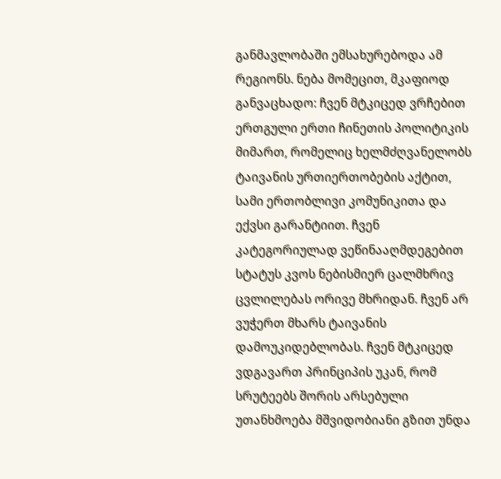განმავლობაში ემსახურებოდა ამ რეგიონს. ნება მომეცით, მკაფიოდ განვაცხადო: ჩვენ მტკიცედ ვრჩებით ერთგული ერთი ჩინეთის პოლიტიკის მიმართ, რომელიც ხელმძღვანელობს ტაივანის ურთიერთობების აქტით, სამი ერთობლივი კომუნიკითა და ექვსი გარანტიით. ჩვენ კატეგორიულად ვეწინააღმდეგებით სტატუს კვოს ნებისმიერ ცალმხრივ ცვლილებას ორივე მხრიდან. ჩვენ არ ვუჭერთ მხარს ტაივანის დამოუკიდებლობას. ჩვენ მტკიცედ ვდგავართ პრინციპის უკან, რომ სრუტეებს შორის არსებული უთანხმოება მშვიდობიანი გზით უნდა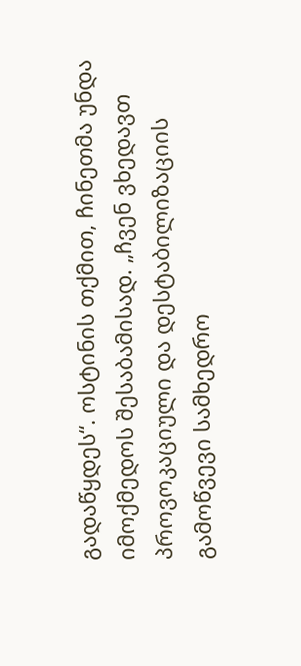გადაწყდეს“. ოსტინის თქმით, ჩინეთმა უნდა იმოქმედოს შესაბამისად. „ჩვენ ვხედავთ პროვოკაციული და დესტაბილიზაციის გამოწვევი სამხედრო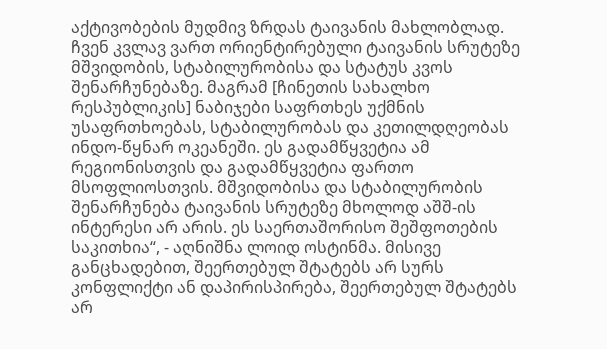აქტივობების მუდმივ ზრდას ტაივანის მახლობლად. ჩვენ კვლავ ვართ ორიენტირებული ტაივანის სრუტეზე მშვიდობის, სტაბილურობისა და სტატუს კვოს შენარჩუნებაზე. მაგრამ [ჩინეთის სახალხო რესპუბლიკის] ნაბიჯები საფრთხეს უქმნის უსაფრთხოებას, სტაბილურობას და კეთილდღეობას ინდო-წყნარ ოკეანეში. ეს გადამწყვეტია ამ რეგიონისთვის და გადამწყვეტია ფართო მსოფლიოსთვის. მშვიდობისა და სტაბილურობის შენარჩუნება ტაივანის სრუტეზე მხოლოდ აშშ-ის ინტერესი არ არის. ეს საერთაშორისო შეშფოთების საკითხია“, - აღნიშნა ლოიდ ოსტინმა. მისივე განცხადებით, შეერთებულ შტატებს არ სურს კონფლიქტი ან დაპირისპირება, შეერთებულ შტატებს არ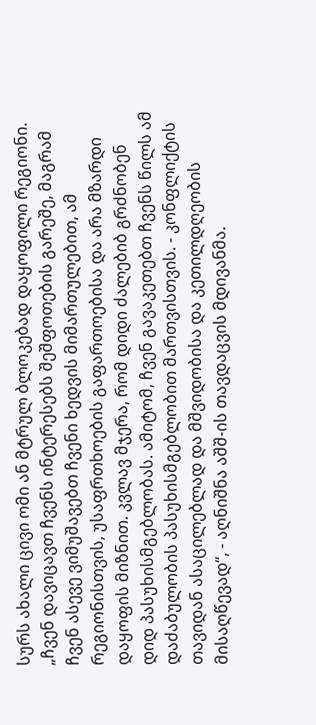სურს ახალი ცივი ომი ან მტრულ ბლოკებად დაყოფილი რეგიონი. „ჩვენ დავიცავთ ჩვენს ინტერესებს შეშფოთების გარეშე, მაგრამ ჩვენ ასევე ვიმუშავებთ ჩვენი ხედვის მიმართულებით, ამ რეგიონისთვის, უსაფრთხოების გაფართოებისა და არა მზარდი დაყოფის მიზნით. კვლავ მჯერა, რომ დიდი ძალებიბ გრძნობენ დიდ პასუხისმგებლობას. ამიტომ, ჩვენ გავაკეთებთ ჩვენს წილს ამ დაძაბულობის პასუხისმგებლობით მართვისთვის. - კონფლიქტის თავიდან ასაცილებლად და მშვიდობისა და კეთილდღეობის მისაღწევად“, - აღნიშნა აშშ-ის თავდაცვის მდივანმა.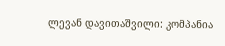ლევან დავითაშვილი: კომპანია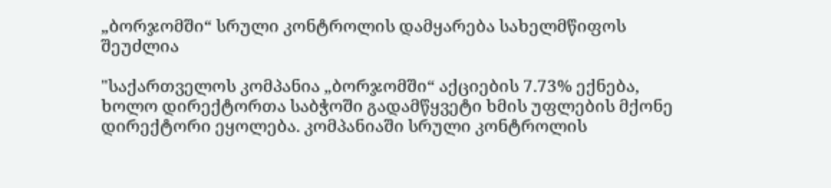„ბორჯომში“ სრული კონტროლის დამყარება სახელმწიფოს შეუძლია

"საქართველოს კომპანია „ბორჯომში“ აქციების 7.73% ექნება, ხოლო დირექტორთა საბჭოში გადამწყვეტი ხმის უფლების მქონე დირექტორი ეყოლება. კომპანიაში სრული კონტროლის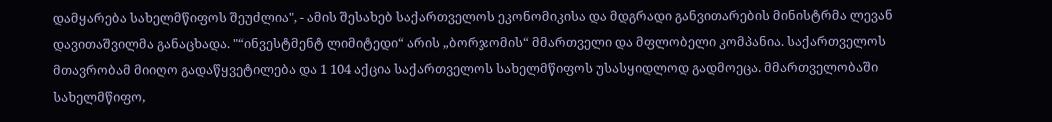დამყარება სახელმწიფოს შეუძლია", - ამის შესახებ საქართველოს ეკონომიკისა და მდგრადი განვითარების მინისტრმა ლევან დავითაშვილმა განაცხადა. "“ინვესტმენტ ლიმიტედი“ არის „ბორჯომის“ მმართველი და მფლობელი კომპანია. საქართველოს მთავრობამ მიიღო გადაწყვეტილება და 1 104 აქცია საქართველოს სახელმწიფოს უსასყიდლოდ გადმოეცა. მმართველობაში სახელმწიფო,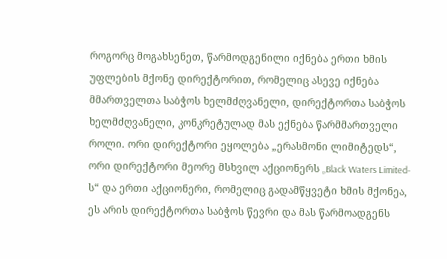როგორც მოგახსენეთ, წარმოდგენილი იქნება ერთი ხმის უფლების მქონე დირექტორით, რომელიც ასევე იქნება მმართველთა საბჭოს ხელმძღვანელი, დირექტორთა საბჭოს ხელმძღვანელი, კონკრეტულად მას ექნება წარმმართველი როლი. ორი დირექტორი ეყოლება „ერასმონი ლიმიტედს“, ორი დირექტორი მეორე მსხვილ აქციონერს „Black Waters Limited-ს“ და ერთი აქციონერი, რომელიც გადამწყვეტი ხმის მქონეა, ეს არის დირექტორთა საბჭოს წევრი და მას წარმოადგენს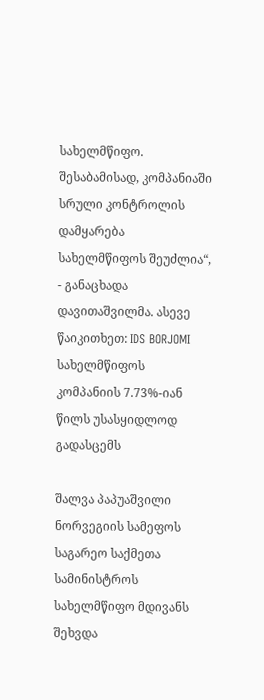სახელმწიფო. შესაბამისად, კომპანიაში სრული კონტროლის დამყარება სახელმწიფოს შეუძლია“, - განაცხადა დავითაშვილმა. ასევე წაიკითხეთ: IDS BORJOMI სახელმწიფოს კომპანიის 7.73%-იან წილს უსასყიდლოდ გადასცემს

შალვა პაპუაშვილი ნორვეგიის სამეფოს საგარეო საქმეთა სამინისტროს სახელმწიფო მდივანს შეხვდა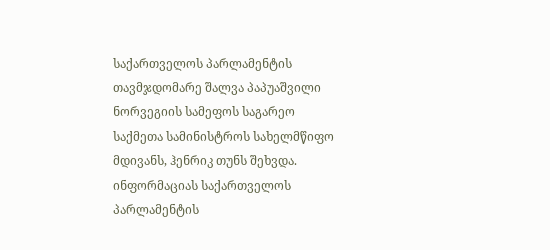საქართველოს პარლამენტის თავმჯდომარე შალვა პაპუაშვილი ნორვეგიის სამეფოს საგარეო საქმეთა სამინისტროს სახელმწიფო მდივანს, ჰენრიკ თუნს შეხვდა. ინფორმაციას საქართველოს პარლამენტის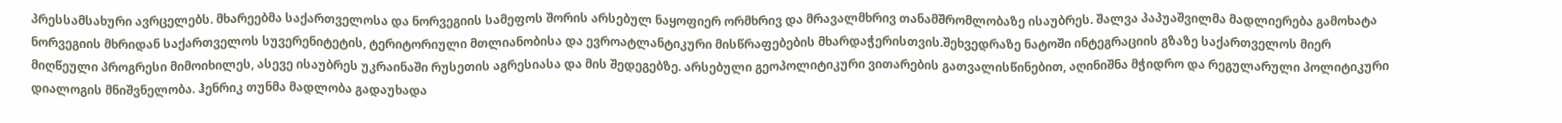პრესსამსახური ავრცელებს. მხარეებმა საქართველოსა და ნორვეგიის სამეფოს შორის არსებულ ნაყოფიერ ორმხრივ და მრავალმხრივ თანამშრომლობაზე ისაუბრეს. შალვა პაპუაშვილმა მადლიერება გამოხატა ნორვეგიის მხრიდან საქართველოს სუვერენიტეტის, ტერიტორიული მთლიანობისა და ევროატლანტიკური მისწრაფებების მხარდაჭერისთვის.შეხვედრაზე ნატოში ინტეგრაციის გზაზე საქართველოს მიერ მიღწეული პროგრესი მიმოიხილეს, ასევე ისაუბრეს უკრაინაში რუსეთის აგრესიასა და მის შედეგებზე. არსებული გეოპოლიტიკური ვითარების გათვალისწინებით, აღინიშნა მჭიდრო და რეგულარული პოლიტიკური დიალოგის მნიშვნელობა. ჰენრიკ თუნმა მადლობა გადაუხადა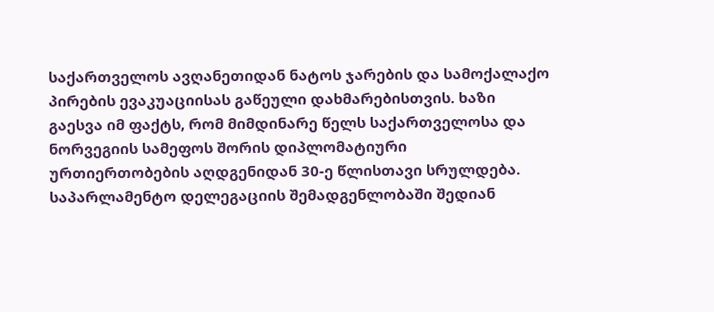საქართველოს ავღანეთიდან ნატოს ჯარების და სამოქალაქო პირების ევაკუაციისას გაწეული დახმარებისთვის. ხაზი გაესვა იმ ფაქტს, რომ მიმდინარე წელს საქართველოსა და ნორვეგიის სამეფოს შორის დიპლომატიური ურთიერთობების აღდგენიდან 30-ე წლისთავი სრულდება. საპარლამენტო დელეგაციის შემადგენლობაში შედიან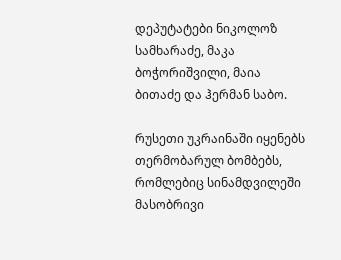დეპუტატები ნიკოლოზ სამხარაძე, მაკა ბოჭორიშვილი, მაია ბითაძე და ჰერმან საბო.

რუსეთი უკრაინაში იყენებს თერმობარულ ბომბებს, რომლებიც სინამდვილეში მასობრივი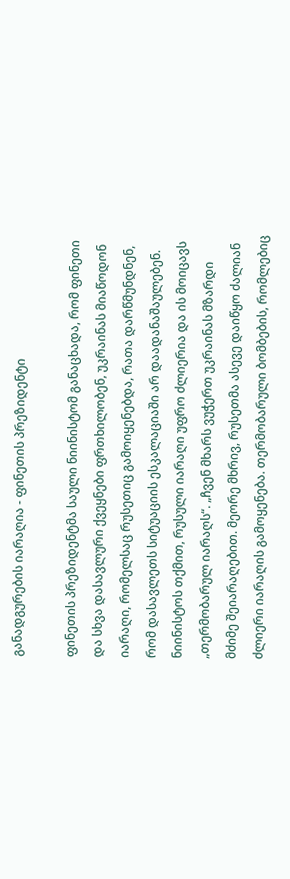განადგურების იარაღია - ფინეთის პრეზიდენტი

ფინეთის პრეზიდენტმა საული ნიინისტომ განაცხადა, რომ ფინეთი და სხვა დასავლური ქვეყნები ფრთხილობენ, უკრაინას მიაწოდონ იარაღი, რომელსაც რუსეთიც გამოიყენებდა, რათა დარწმუნდნენ, რომ დასავლეთს სიტუაციის ესკალაციაში არ დაადანაშაულებენ. ნიინისტოს თქმით, რუსული იარაღი უფრო ძლიერია და ის მოიცავს „თერმობარულ იარაღს“. „ჩვენ მხარს ვუჭერთ უკრაინას მზარდი მძიმე შეიარაღებით. მეორე მხრივ, რუსეთმა ასევე დაიწყო ძალიან ძლიერი იარაღის გამოყენება. თერმობარული ბომბების, რომლებიც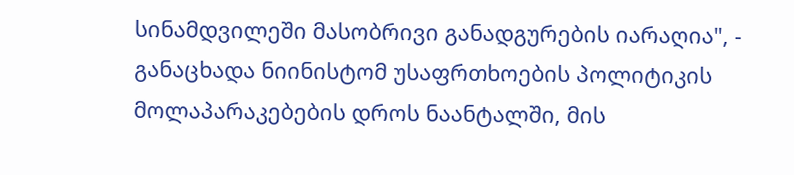სინამდვილეში მასობრივი განადგურების იარაღია", - განაცხადა ნიინისტომ უსაფრთხოების პოლიტიკის მოლაპარაკებების დროს ნაანტალში, მის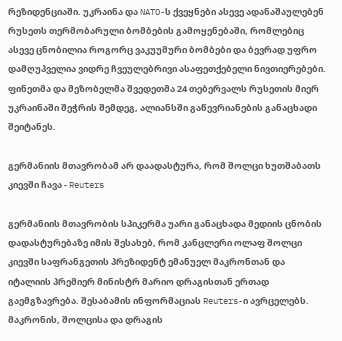რეზიდენციაში. უკრაინა და NATO-ს ქვეყნები ასევე ადანაშაულებენ რუსეთს თერმობარული ბომბების გამოყენებაში, რომლებიც ასევე ცნობილია როგორც ვაკუუმური ბომბები და ბევრად უფრო დამღუპველია ვიდრე ჩვეულებრივი ასაფეთქებელი ნივთიერებები. ფინეთმა და მეზობელმა შვედეთმა 24 თებერვალს რუსეთის მიერ უკრაინაში შეჭრის შემდეგ, ალიანსში გაწევრიანების განაცხადი შეიტანეს.

გერმანიის მთავრობამ არ დაადასტურა, რომ შოლცი ხუთშაბათს კიევში ჩავა - Reuters

გერმანიის მთავრობის სპიკერმა უარი განაცხადა მედიის ცნობის დადასტურებაზე იმის შესახებ, რომ კანცლერი ოლაფ შოლცი კიევში საფრანგეთის პრეზიდენტ ემანუელ მაკრონთან და იტალიის პრემიერ მინისტრ მარიო დრაგისთან ერთად გაემგზავრება. შესაბამის ინფორმაციას Reuters-ი ავრცელებს. მაკრონის, შოლცისა და დრაგის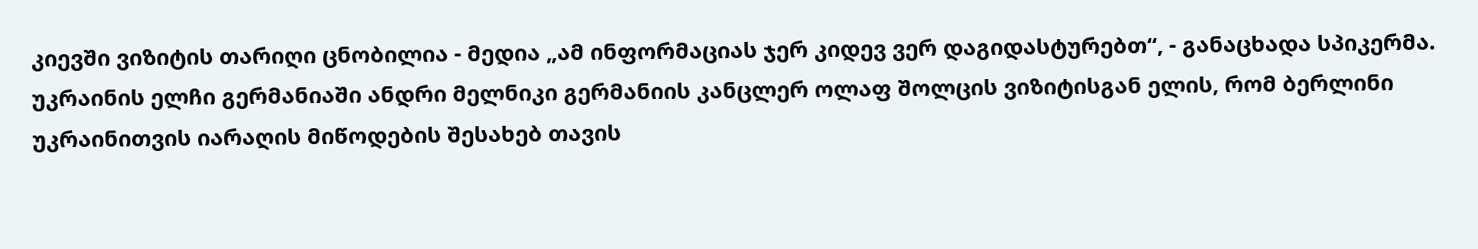კიევში ვიზიტის თარიღი ცნობილია - მედია „ამ ინფორმაციას ჯერ კიდევ ვერ დაგიდასტურებთ“, - განაცხადა სპიკერმა. უკრაინის ელჩი გერმანიაში ანდრი მელნიკი გერმანიის კანცლერ ოლაფ შოლცის ვიზიტისგან ელის, რომ ბერლინი  უკრაინითვის იარაღის მიწოდების შესახებ თავის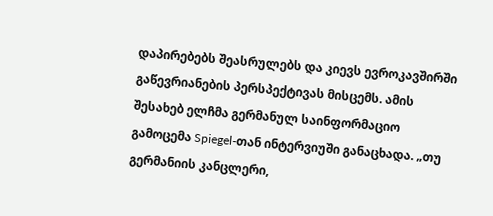დაპირებებს შეასრულებს და კიევს ევროკავშირში გაწევრიანების პერსპექტივას მისცემს. ამის შესახებ ელჩმა გერმანულ საინფორმაციო გამოცემა Spiegel-თან ინტერვიუში განაცხადა. „თუ გერმანიის კანცლერი,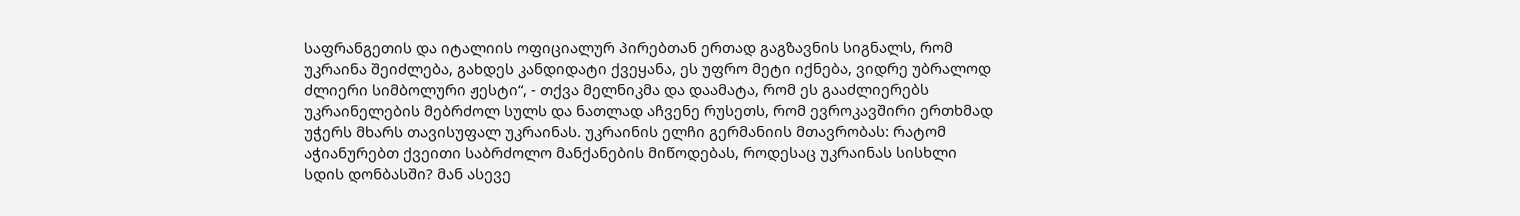საფრანგეთის და იტალიის ოფიციალურ პირებთან ერთად გაგზავნის სიგნალს, რომ უკრაინა შეიძლება, გახდეს კანდიდატი ქვეყანა, ეს უფრო მეტი იქნება, ვიდრე უბრალოდ ძლიერი სიმბოლური ჟესტი“, - თქვა მელნიკმა და დაამატა, რომ ეს გააძლიერებს უკრაინელების მებრძოლ სულს და ნათლად აჩვენე რუსეთს, რომ ევროკავშირი ერთხმად უჭერს მხარს თავისუფალ უკრაინას. უკრაინის ელჩი გერმანიის მთავრობას: რატომ აჭიანურებთ ქვეითი საბრძოლო მანქანების მიწოდებას, როდესაც უკრაინას სისხლი სდის დონბასში? მან ასევე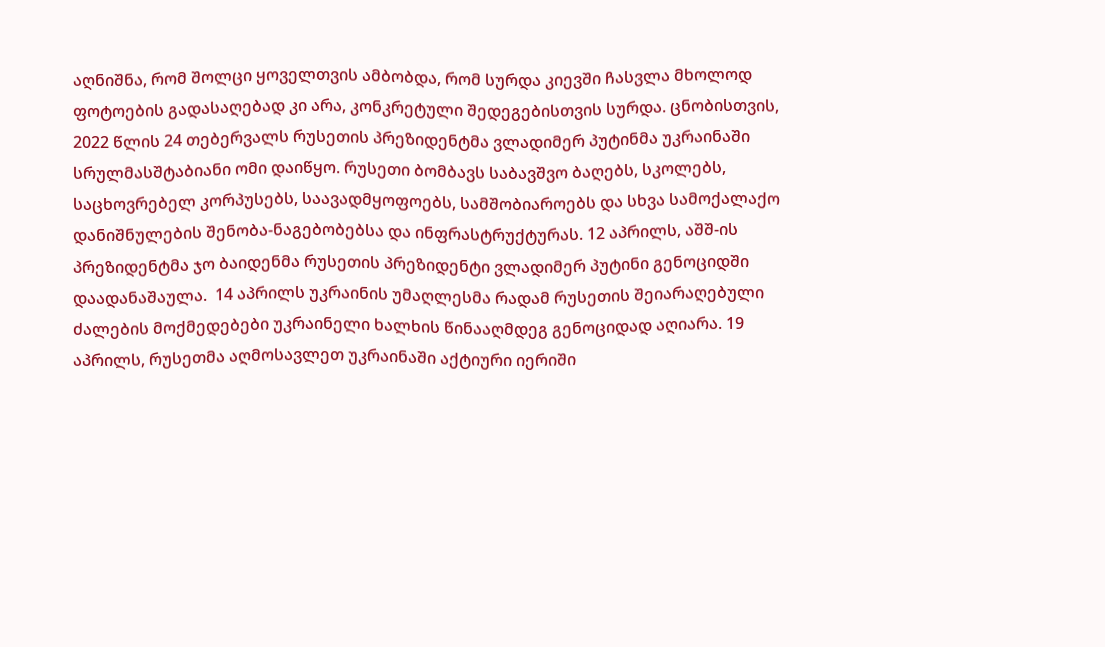აღნიშნა, რომ შოლცი ყოველთვის ამბობდა, რომ სურდა კიევში ჩასვლა მხოლოდ ფოტოების გადასაღებად კი არა, კონკრეტული შედეგებისთვის სურდა. ცნობისთვის, 2022 წლის 24 თებერვალს რუსეთის პრეზიდენტმა ვლადიმერ პუტინმა უკრაინაში სრულმასშტაბიანი ომი დაიწყო. რუსეთი ბომბავს საბავშვო ბაღებს, სკოლებს, საცხოვრებელ კორპუსებს, საავადმყოფოებს, სამშობიაროებს და სხვა სამოქალაქო დანიშნულების შენობა-ნაგებობებსა და ინფრასტრუქტურას. 12 აპრილს, აშშ-ის პრეზიდენტმა ჯო ბაიდენმა რუსეთის პრეზიდენტი ვლადიმერ პუტინი გენოციდში დაადანაშაულა.  14 აპრილს უკრაინის უმაღლესმა რადამ რუსეთის შეიარაღებული ძალების მოქმედებები უკრაინელი ხალხის წინააღმდეგ გენოციდად აღიარა. 19 აპრილს, რუსეთმა აღმოსავლეთ უკრაინაში აქტიური იერიში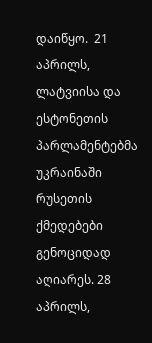დაიწყო.  21 აპრილს, ლატვიისა და ესტონეთის პარლამენტებმა უკრაინაში რუსეთის ქმედებები გენოციდად აღიარეს. 28 აპრილს,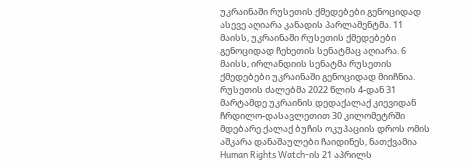უკრაინაში რუსეთის ქმედებები გენოციდად ასევე აღიარა კანადის პარლამენტმა. 11 მაისს, უკრაინაში რუსეთის ქმედებები გენოციდად ჩეხეთის სენატმაც აღიარა. 6 მაისს, ირლანდიის სენატმა რუსეთის ქმედებები უკრაინაში გენოციდად მიიჩნია. რუსეთის ძალებმა 2022 წლის 4-დან 31 მარტამდე უკრაინის დედაქალაქ კიევიდან ჩრდილო-დასავლეთით 30 კილომეტრში მდებარე ქალაქ ბუჩის ოკუპაციის დროს ომის აშკარა დანაშაულები ჩაიდინეს, ნათქვამია Human Rights Watch-ის 21 აპრილს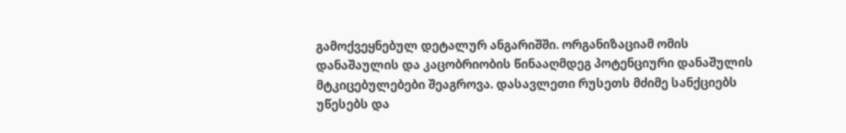გამოქვეყნებულ დეტალურ ანგარიშში. ორგანიზაციამ ომის დანაშაულის და კაცობრიობის წინააღმდეგ პოტენციური დანაშულის მტკიცებულებები შეაგროვა. დასავლეთი რუსეთს მძიმე სანქციებს უწესებს და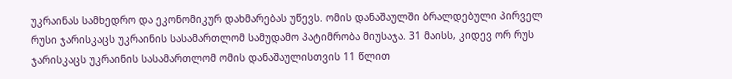უკრაინას სამხედრო და ეკონომიკურ დახმარებას უწევს. ომის დანაშაულში ბრალდებული პირველ რუსი ჯარისკაცს უკრაინის სასამართლომ სამუდამო პატიმრობა მიუსაჯა. 31 მაისს, კიდევ ორ რუს ჯარისკაცს უკრაინის სასამართლომ ომის დანაშაულისთვის 11 წლით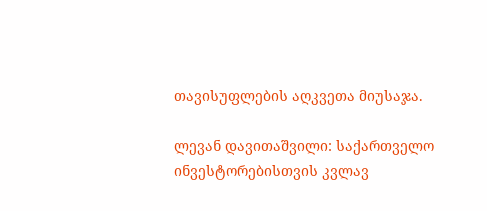თავისუფლების აღკვეთა მიუსაჯა.

ლევან დავითაშვილი: საქართველო ინვესტორებისთვის კვლავ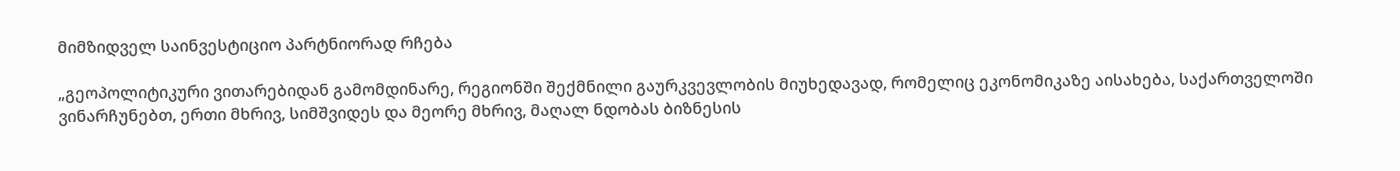მიმზიდველ საინვესტიციო პარტნიორად რჩება

„გეოპოლიტიკური ვითარებიდან გამომდინარე, რეგიონში შექმნილი გაურკვევლობის მიუხედავად, რომელიც ეკონომიკაზე აისახება, საქართველოში ვინარჩუნებთ, ერთი მხრივ, სიმშვიდეს და მეორე მხრივ, მაღალ ნდობას ბიზნესის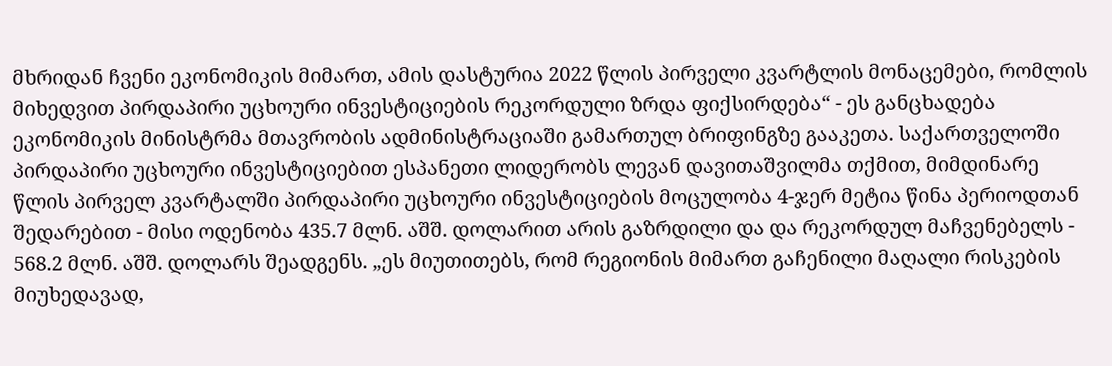მხრიდან ჩვენი ეკონომიკის მიმართ, ამის დასტურია 2022 წლის პირველი კვარტლის მონაცემები, რომლის მიხედვით პირდაპირი უცხოური ინვესტიციების რეკორდული ზრდა ფიქსირდება“ - ეს განცხადება ეკონომიკის მინისტრმა მთავრობის ადმინისტრაციაში გამართულ ბრიფინგზე გააკეთა. საქართველოში პირდაპირი უცხოური ინვესტიციებით ესპანეთი ლიდერობს ლევან დავითაშვილმა თქმით, მიმდინარე წლის პირველ კვარტალში პირდაპირი უცხოური ინვესტიციების მოცულობა 4-ჯერ მეტია წინა პერიოდთან შედარებით - მისი ოდენობა 435.7 მლნ. აშშ. დოლარით არის გაზრდილი და და რეკორდულ მაჩვენებელს - 568.2 მლნ. აშშ. დოლარს შეადგენს. „ეს მიუთითებს, რომ რეგიონის მიმართ გაჩენილი მაღალი რისკების მიუხედავად,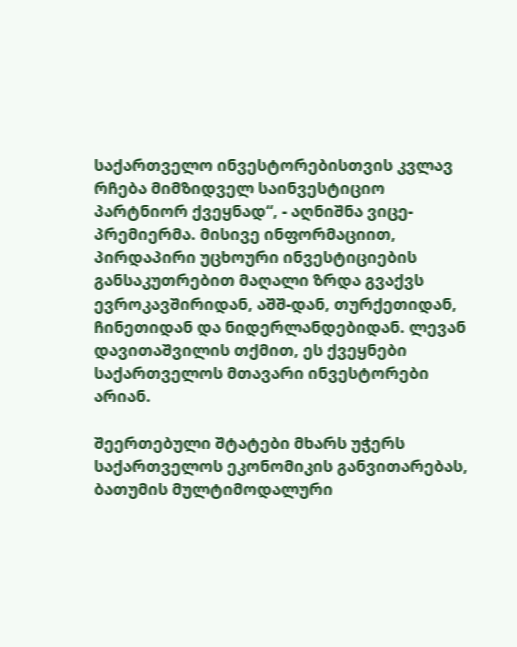საქართველო ინვესტორებისთვის კვლავ რჩება მიმზიდველ საინვესტიციო პარტნიორ ქვეყნად“, - აღნიშნა ვიცე-პრემიერმა. მისივე ინფორმაციით, პირდაპირი უცხოური ინვესტიციების განსაკუთრებით მაღალი ზრდა გვაქვს ევროკავშირიდან, აშშ-დან, თურქეთიდან, ჩინეთიდან და ნიდერლანდებიდან. ლევან დავითაშვილის თქმით, ეს ქვეყნები საქართველოს მთავარი ინვესტორები არიან.

შეერთებული შტატები მხარს უჭერს საქართველოს ეკონომიკის განვითარებას, ბათუმის მულტიმოდალური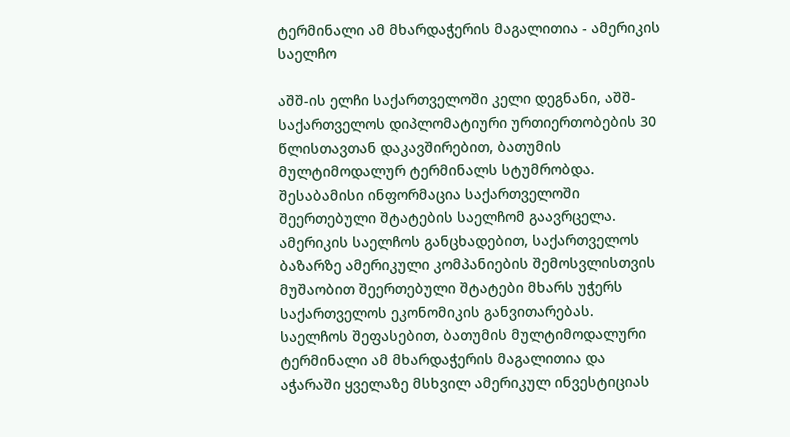ტერმინალი ამ მხარდაჭერის მაგალითია - ამერიკის საელჩო

აშშ-ის ელჩი საქართველოში კელი დეგნანი, აშშ-საქართველოს დიპლომატიური ურთიერთობების 30 წლისთავთან დაკავშირებით, ბათუმის მულტიმოდალურ ტერმინალს სტუმრობდა. შესაბამისი ინფორმაცია საქართველოში შეერთებული შტატების საელჩომ გაავრცელა. ამერიკის საელჩოს განცხადებით, საქართველოს ბაზარზე ამერიკული კომპანიების შემოსვლისთვის მუშაობით შეერთებული შტატები მხარს უჭერს საქართველოს ეკონომიკის განვითარებას. საელჩოს შეფასებით, ბათუმის მულტიმოდალური ტერმინალი ამ მხარდაჭერის მაგალითია და აჭარაში ყველაზე მსხვილ ამერიკულ ინვესტიციას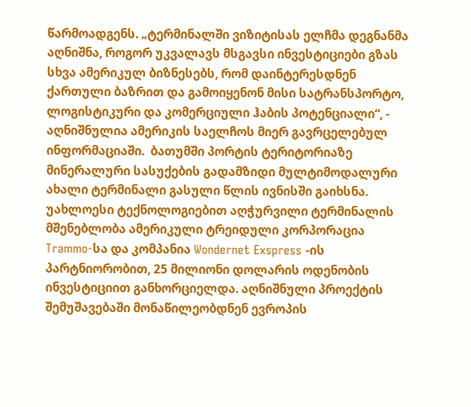წარმოადგენს. „ტერმინალში ვიზიტისას ელჩმა დეგნანმა აღნიშნა, როგორ უკვალავს მსგავსი ინვესტიციები გზას სხვა ამერიკულ ბიზნესებს, რომ დაინტერესდნენ ქართული ბაზრით და გამოიყენონ მისი სატრანსპორტო, ლოგისტიკური და კომერციული ჰაბის პოტენციალი“, - აღნიშნულია ამერიკის საელჩოს მიერ გავრცელებულ ინფორმაციაში.  ბათუმში პორტის ტერიტორიაზე მინერალური სასუქების გადამზიდი მულტიმოდალური ახალი ტერმინალი გასული წლის ივნისში გაიხსნა. უახლოესი ტექნოლოგიებით აღჭურვილი ტერმინალის მშენებლობა ამერიკული ტრეიდული კორპორაცია Trammo-სა და კომპანია Wondernet Exspress -ის პარტნიორობით, 25 მილიონი დოლარის ოდენობის ინვესტიციით განხორციელდა. აღნიშნული პროექტის შემუშავებაში მონაწილეობდნენ ევროპის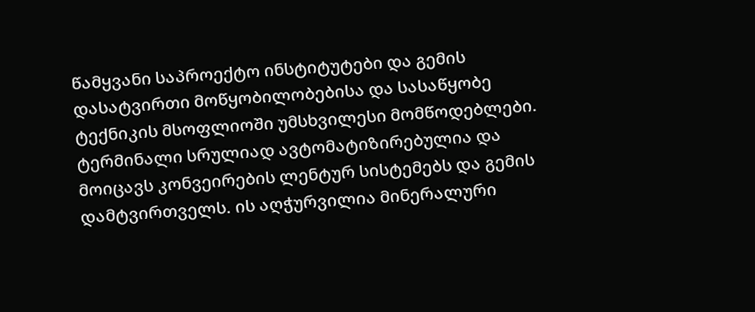წამყვანი საპროექტო ინსტიტუტები და გემის დასატვირთი მოწყობილობებისა და სასაწყობე ტექნიკის მსოფლიოში უმსხვილესი მომწოდებლები. ტერმინალი სრულიად ავტომატიზირებულია და მოიცავს კონვეირების ლენტურ სისტემებს და გემის დამტვირთველს. ის აღჭურვილია მინერალური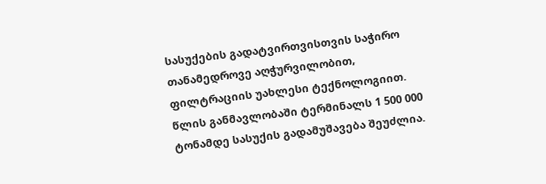სასუქების გადატვირთვისთვის საჭირო თანამედროვე აღჭურვილობით, ფილტრაციის უახლესი ტექნოლოგიით. წლის განმავლობაში ტერმინალს 1 500 000 ტონამდე სასუქის გადამუშავება შეუძლია.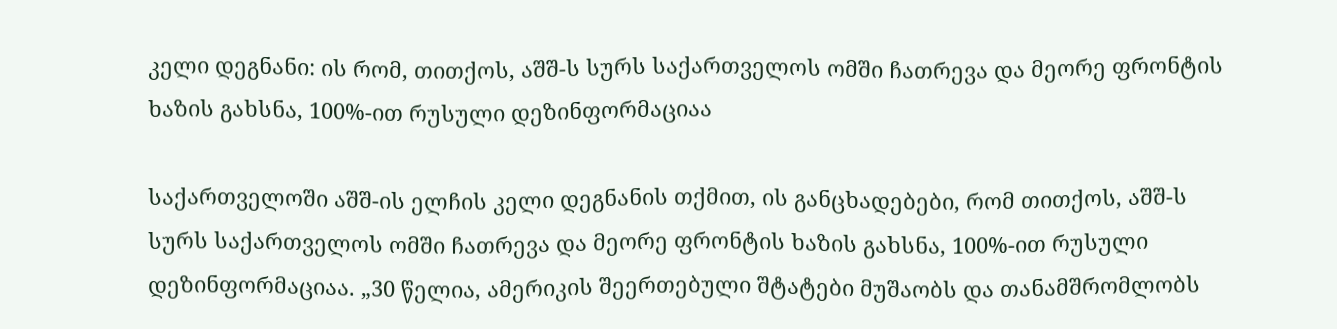კელი დეგნანი: ის რომ, თითქოს, აშშ-ს სურს საქართველოს ომში ჩათრევა და მეორე ფრონტის ხაზის გახსნა, 100%-ით რუსული დეზინფორმაციაა

საქართველოში აშშ-ის ელჩის კელი დეგნანის თქმით, ის განცხადებები, რომ თითქოს, აშშ-ს სურს საქართველოს ომში ჩათრევა და მეორე ფრონტის ხაზის გახსნა, 100%-ით რუსული დეზინფორმაციაა. „30 წელია, ამერიკის შეერთებული შტატები მუშაობს და თანამშრომლობს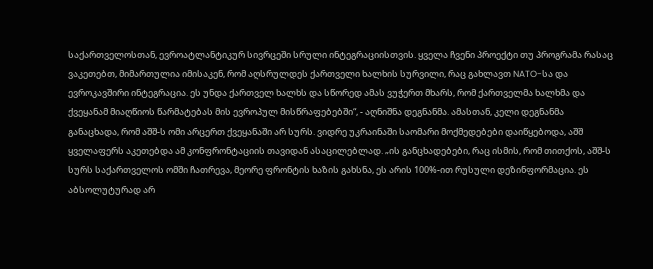საქართველოსთან, ევროატლანტიკურ სივრცეში სრული ინტეგრაციისთვის. ყველა ჩვენი პროექტი თუ პროგრამა რასაც ვაკეთებთ, მიმართულია იმისაკენ, რომ აღსრულდეს ქართველი ხალხის სურვილი, რაც გახლავთ NATO-სა და ევროკავშირი ინტეგრაცია. ეს უნდა ქართველ ხალხს და სწორედ ამას ვუჭერთ მხარს, რომ ქართველმა ხალხმა და ქვეყანამ მიაღწიოს წარმატებას მის ევროპულ მისწრაფებებში“, - აღნიშნა დეგნანმა. ამასთან, კელი დეგნანმა განაცხადა, რომ აშშ-ს ომი არცერთ ქვეყანაში არ სურს. ვიდრე უკრაინაში საომარი მოქმედებები დაიწყებოდა, აშშ ყველაფერს აკეთებდა ამ კონფრონტაციის თავიდან ასაცილებლად. „ის განცხადებები, რაც ისმის, რომ თითქოს, აშშ-ს სურს საქართველოს ომში ჩათრევა, მეორე ფრონტის ხაზის გახსნა, ეს არის 100%-ით რუსული დეზინფორმაცია. ეს აბსოლუტურად არ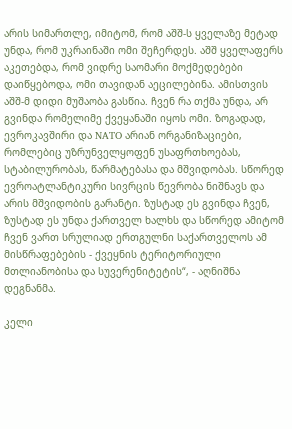არის სიმართლე, იმიტომ, რომ აშშ-ს ყველაზე მეტად უნდა, რომ უკრაინაში ომი შეჩერდეს. აშშ ყველაფერს აკეთებდა, რომ ვიდრე საომარი მოქმედებები დაიწყებოდა, ომი თავიდან აეცილებინა. ამისთვის აშშ-მ დიდი მუშაობა გასწია. ჩვენ რა თქმა უნდა, არ გვინდა რომელიმე ქვეყანაში იყოს ომი. ზოგადად, ევროკავშირი და NATO არიან ორგანიზაციები, რომლებიც უზრუნველყოფენ უსაფრთხოებას, სტაბილურობას, წარმატებასა და მშვიდობას. სწორედ ევროატლანტიკური სივრცის წევრობა ნიშნავს და არის მშვიდობის გარანტი. ზუსტად ეს გვინდა ჩვენ, ზუსტად ეს უნდა ქართველ ხალხს და სწორედ ამიტომ ჩვენ ვართ სრულიად ერთგულნი საქართველოს ამ მისწრაფებების - ქვეყნის ტერიტორიული მთლიანობისა და სუვერენიტეტის“, - აღნიშნა დეგნანმა.

კელი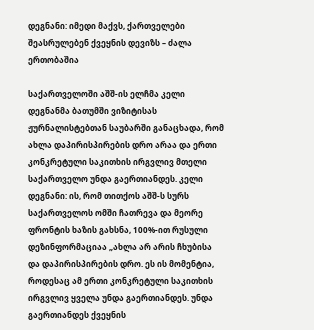დეგნანი: იმედი მაქვს, ქართველები შეასრულებენ ქვეყნის დევიზს – ძალა ერთობაშია

საქართველოში აშშ-ის ელჩმა კელი დეგნანმა ბათუმში ვიზიტისას ჟურნალისტებთან საუბარში განაცხადა, რომ ახლა დაპირისპირების დრო არაა და ერთი კონკრეტული საკითხის ირგვლივ მთელი საქართველო უნდა გაერთიანდეს. კელი დეგნანი: ის, რომ თითქოს აშშ-ს სურს საქართველოს ომში ჩათრევა და მეორე ფრონტის ხაზის გახსნა, 100%-ით რუსული დეზინფორმაციაა „ახლა არ არის ჩხუბისა და დაპირისპირების დრო. ეს ის მომენტია, როდესაც ამ ერთი კონკრეტული საკითხის ირგვლივ ყველა უნდა გაერთიანდეს. უნდა გაერთიანდეს ქვეყნის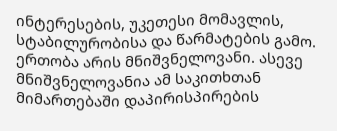ინტერესების, უკეთესი მომავლის, სტაბილურობისა და წარმატების გამო. ერთობა არის მნიშვნელოვანი. ასევე მნიშვნელოვანია ამ საკითხთან მიმართებაში დაპირისპირების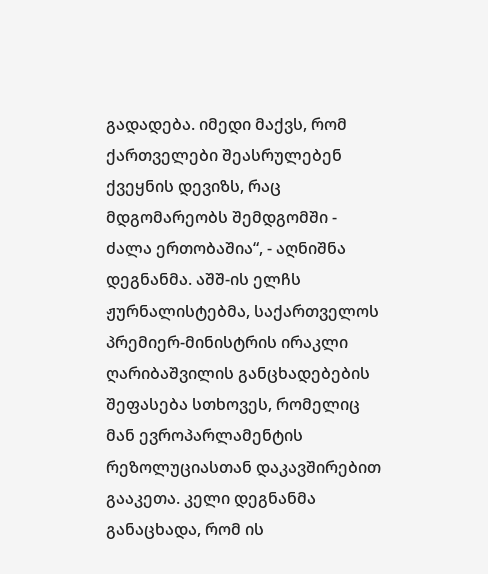გადადება. იმედი მაქვს, რომ ქართველები შეასრულებენ ქვეყნის დევიზს, რაც მდგომარეობს შემდგომში - ძალა ერთობაშია“, - აღნიშნა დეგნანმა. აშშ-ის ელჩს ჟურნალისტებმა, საქართველოს პრემიერ-მინისტრის ირაკლი ღარიბაშვილის განცხადებების შეფასება სთხოვეს, რომელიც მან ევროპარლამენტის რეზოლუციასთან დაკავშირებით გააკეთა. კელი დეგნანმა განაცხადა, რომ ის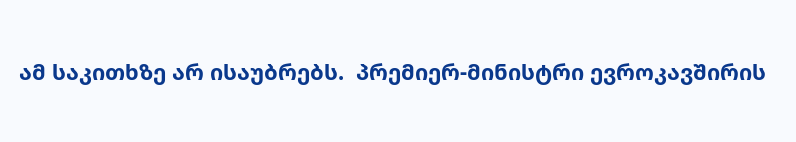ამ საკითხზე არ ისაუბრებს.  პრემიერ-მინისტრი ევროკავშირის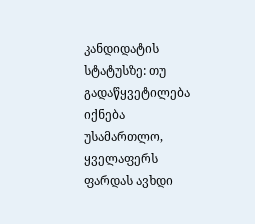კანდიდატის სტატუსზე: თუ გადაწყვეტილება იქნება უსამართლო, ყველაფერს ფარდას ავხდი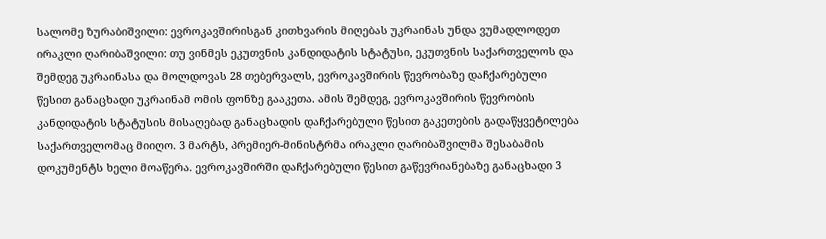სალომე ზურაბიშვილი: ევროკავშირისგან კითხვარის მიღებას უკრაინას უნდა ვუმადლოდეთ ირაკლი ღარიბაშვილი: თუ ვინმეს ეკუთვნის კანდიდატის სტატუსი, ეკუთვნის საქართველოს და შემდეგ უკრაინასა და მოლდოვას 28 თებერვალს, ევროკავშირის წევრობაზე დაჩქარებული წესით განაცხადი უკრაინამ ომის ფონზე გააკეთა. ამის შემდეგ, ევროკავშირის წევრობის კანდიდატის სტატუსის მისაღებად განაცხადის დაჩქარებული წესით გაკეთების გადაწყვეტილება საქართველომაც მიიღო. 3 მარტს, პრემიერ-მინისტრმა ირაკლი ღარიბაშვილმა შესაბამის დოკუმენტს ხელი მოაწერა. ევროკავშირში დაჩქარებული წესით გაწევრიანებაზე განაცხადი 3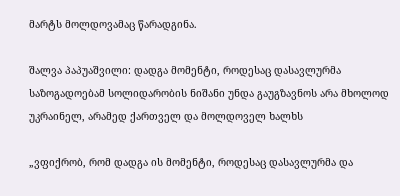მარტს მოლდოვამაც წარადგინა.

შალვა პაპუაშვილი: დადგა მომენტი, როდესაც დასავლურმა საზოგადოებამ სოლიდარობის ნიშანი უნდა გაუგზავნოს არა მხოლოდ უკრაინელ, არამედ ქართველ და მოლდოველ ხალხს

„ვფიქრობ, რომ დადგა ის მომენტი, როდესაც დასავლურმა და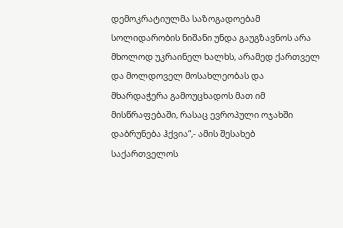დემოკრატიულმა საზოგადოებამ სოლიდარობის ნიშანი უნდა გაუგზავნოს არა მხოლოდ უკრაინელ ხალხს, არამედ ქართველ და მოლდოველ მოსახლეობას და მხარდაჭერა გამოუცხადოს მათ იმ მისწრაფებაში, რასაც ევროპული ოჯახში დაბრუნება ჰქვია“,- ამის შესახებ საქართველოს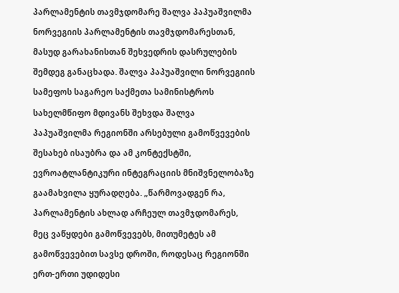პარლამენტის თავმჯდომარე შალვა პაპუაშვილმა ნორვეგიის პარლამენტის თავმჯდომარესთან, მასუდ გარახანისთან შეხვედრის დასრულების შემდეგ განაცხადა. შალვა პაპუაშვილი ნორვეგიის სამეფოს საგარეო საქმეთა სამინისტროს სახელმწიფო მდივანს შეხვდა შალვა პაპუაშვილმა რეგიონში არსებული გამოწვევების შესახებ ისაუბრა და ამ კონტექსტში, ევროატლანტიკური ინტეგრაციის მნიშვნელობაზე გაამახვილა ყურადღება. „წარმოვადგენ რა, პარლამენტის ახლად არჩეულ თავმჯდომარეს, მეც ვაწყდები გამოწვევებს, მითუმეტეს ამ გამოწვევებით სავსე დროში, როდესაც რეგიონში ერთ-ერთი უდიდესი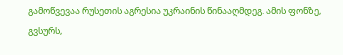გამოწვევაა რუსეთის აგრესია უკრაინის წინააღმდეგ. ამის ფონზე, გვსურს,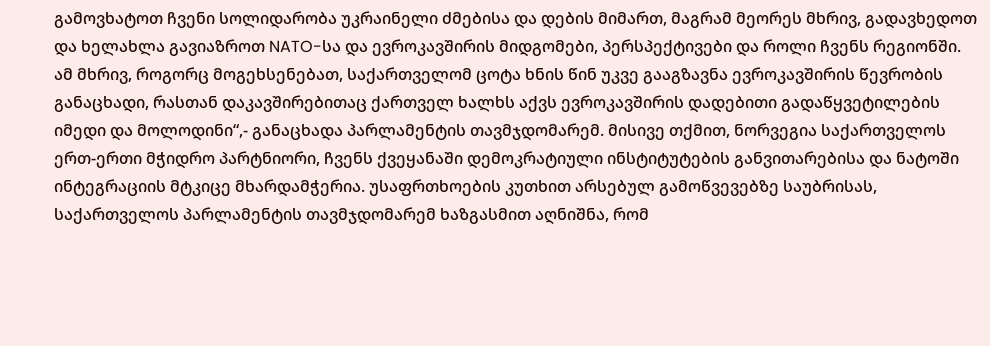გამოვხატოთ ჩვენი სოლიდარობა უკრაინელი ძმებისა და დების მიმართ, მაგრამ მეორეს მხრივ, გადავხედოთ და ხელახლა გავიაზროთ NATO-სა და ევროკავშირის მიდგომები, პერსპექტივები და როლი ჩვენს რეგიონში. ამ მხრივ, როგორც მოგეხსენებათ, საქართველომ ცოტა ხნის წინ უკვე გააგზავნა ევროკავშირის წევრობის განაცხადი, რასთან დაკავშირებითაც ქართველ ხალხს აქვს ევროკავშირის დადებითი გადაწყვეტილების იმედი და მოლოდინი“,- განაცხადა პარლამენტის თავმჯდომარემ. მისივე თქმით, ნორვეგია საქართველოს ერთ-ერთი მჭიდრო პარტნიორი, ჩვენს ქვეყანაში დემოკრატიული ინსტიტუტების განვითარებისა და ნატოში ინტეგრაციის მტკიცე მხარდამჭერია. უსაფრთხოების კუთხით არსებულ გამოწვევებზე საუბრისას, საქართველოს პარლამენტის თავმჯდომარემ ხაზგასმით აღნიშნა, რომ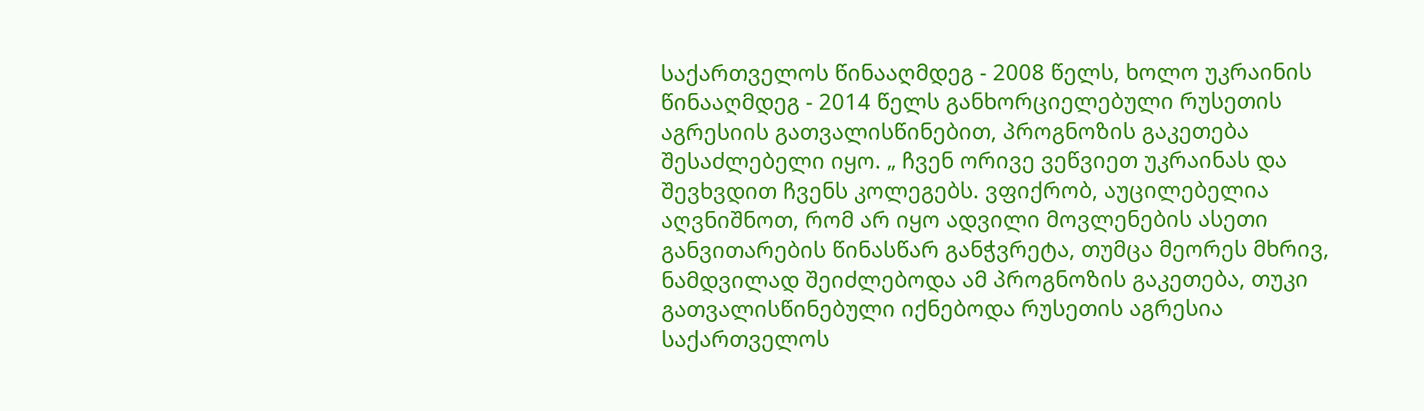საქართველოს წინააღმდეგ - 2008 წელს, ხოლო უკრაინის წინააღმდეგ - 2014 წელს განხორციელებული რუსეთის აგრესიის გათვალისწინებით, პროგნოზის გაკეთება შესაძლებელი იყო. „ ჩვენ ორივე ვეწვიეთ უკრაინას და შევხვდით ჩვენს კოლეგებს. ვფიქრობ, აუცილებელია აღვნიშნოთ, რომ არ იყო ადვილი მოვლენების ასეთი განვითარების წინასწარ განჭვრეტა, თუმცა მეორეს მხრივ, ნამდვილად შეიძლებოდა ამ პროგნოზის გაკეთება, თუკი გათვალისწინებული იქნებოდა რუსეთის აგრესია საქართველოს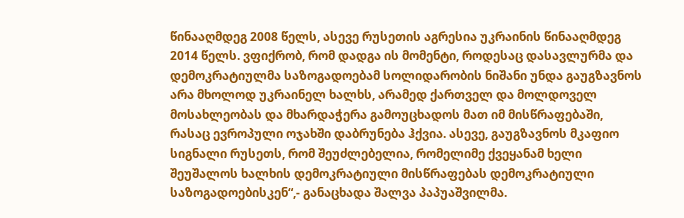წინააღმდეგ 2008 წელს, ასევე რუსეთის აგრესია უკრაინის წინააღმდეგ 2014 წელს. ვფიქრობ, რომ დადგა ის მომენტი, როდესაც დასავლურმა და დემოკრატიულმა საზოგადოებამ სოლიდარობის ნიშანი უნდა გაუგზავნოს არა მხოლოდ უკრაინელ ხალხს, არამედ ქართველ და მოლდოველ მოსახლეობას და მხარდაჭერა გამოუცხადოს მათ იმ მისწრაფებაში, რასაც ევროპული ოჯახში დაბრუნება ჰქვია. ასევე, გაუგზავნოს მკაფიო სიგნალი რუსეთს, რომ შეუძლებელია, რომელიმე ქვეყანამ ხელი შეუშალოს ხალხის დემოკრატიული მისწრაფებას დემოკრატიული საზოგადოებისკენ“,- განაცხადა შალვა პაპუაშვილმა.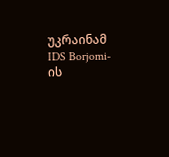უკრაინამ IDS Borjomi-ის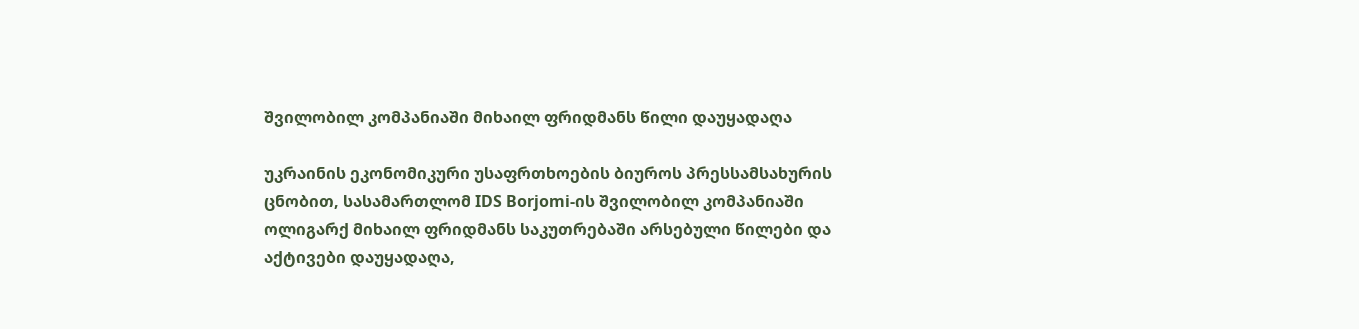შვილობილ კომპანიაში მიხაილ ფრიდმანს წილი დაუყადაღა

უკრაინის ეკონომიკური უსაფრთხოების ბიუროს პრესსამსახურის ცნობით, სასამართლომ IDS Borjomi-ის შვილობილ კომპანიაში ოლიგარქ მიხაილ ფრიდმანს საკუთრებაში არსებული წილები და აქტივები დაუყადაღა,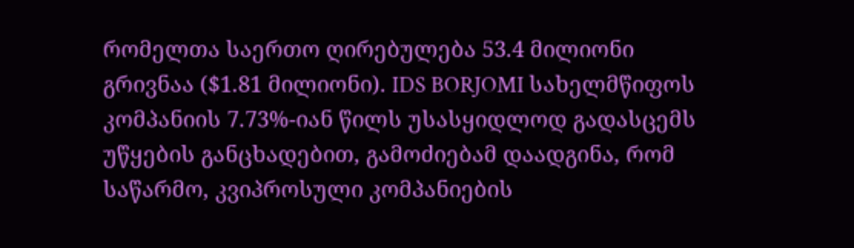რომელთა საერთო ღირებულება 53.4 მილიონი გრივნაა ($1.81 მილიონი). IDS BORJOMI სახელმწიფოს კომპანიის 7.73%-იან წილს უსასყიდლოდ გადასცემს უწყების განცხადებით, გამოძიებამ დაადგინა, რომ საწარმო, კვიპროსული კომპანიების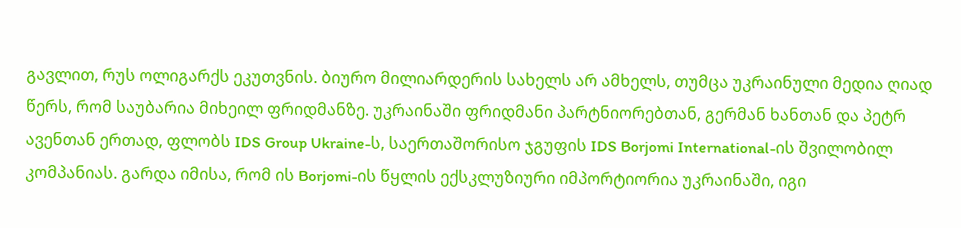გავლით, რუს ოლიგარქს ეკუთვნის. ბიურო მილიარდერის სახელს არ ამხელს, თუმცა უკრაინული მედია ღიად წერს, რომ საუბარია მიხეილ ფრიდმანზე. უკრაინაში ფრიდმანი პარტნიორებთან, გერმან ხანთან და პეტრ ავენთან ერთად, ფლობს IDS Group Ukraine-ს, საერთაშორისო ჯგუფის IDS Borjomi International-ის შვილობილ კომპანიას. გარდა იმისა, რომ ის Borjomi-ის წყლის ექსკლუზიური იმპორტიორია უკრაინაში, იგი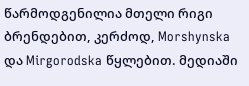წარმოდგენილია მთელი რიგი ბრენდებით, კერძოდ, Morshynska და Mirgorodska წყლებით. მედიაში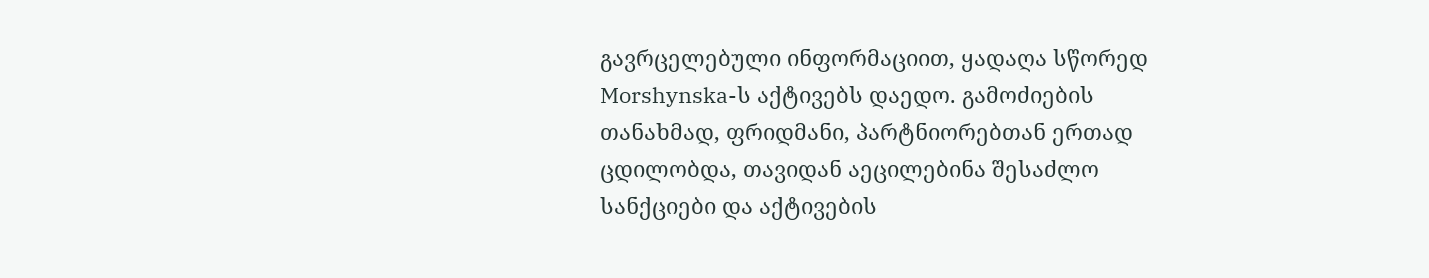გავრცელებული ინფორმაციით, ყადაღა სწორედ Morshynska-ს აქტივებს დაედო. გამოძიების თანახმად, ფრიდმანი, პარტნიორებთან ერთად ცდილობდა, თავიდან აეცილებინა შესაძლო სანქციები და აქტივების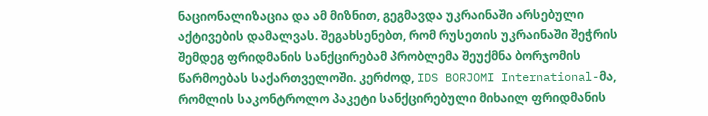ნაციონალიზაცია და ამ მიზნით, გეგმავდა უკრაინაში არსებული აქტივების დამალვას. შეგახსენებთ, რომ რუსეთის უკრაინაში შეჭრის შემდეგ ფრიდმანის სანქცირებამ პრობლემა შეუქმნა ბორჯომის წარმოებას საქართველოში. კერძოდ, IDS BORJOMI International-მა, რომლის საკონტროლო პაკეტი სანქცირებული მიხაილ ფრიდმანის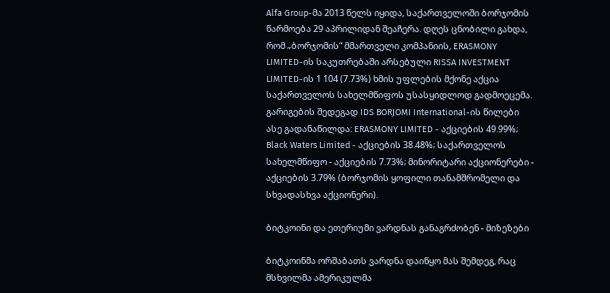Alfa Group-მა 2013 წელს იყიდა, საქართველოში ბორჯომის წარმოება 29 აპრილიდან შეაჩერა. დღეს ცნობილი გახდა, რომ „ბორჯომის“ მმართველი კომპანიის, ERASMONY LIMITED-ის საკუთრებაში არსებული RISSA INVESTMENT LIMITED-ის 1 104 (7.73%) ხმის უფლების მქონე აქცია საქართველოს სახელმწიფოს უსასყიდლოდ გადმოეცემა. გარიგების შედეგად IDS BORJOMI International-ის წილები ასე გადანაწილდა: ERASMONY LIMITED - აქციების 49.99%; Black Waters Limited - აქციების 38.48%; საქართველოს სახელმწიფო - აქციების 7.73%; მინორიტარი აქციონერები - აქციების 3.79% (ბორჯომის ყოფილი თანამშრომელი და სხვადასხვა აქციონერი).

ბიტკოინი და ეთერიუმი ვარდნას განაგრძობენ - მიზეზები

ბიტკოინმა ორშაბათს ვარდნა დაიწყო მას შემდეგ, რაც მსხვილმა ამერიკულმა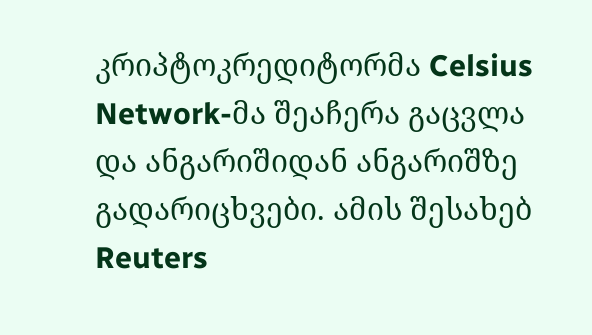კრიპტოკრედიტორმა Celsius Network-მა შეაჩერა გაცვლა და ანგარიშიდან ანგარიშზე გადარიცხვები. ამის შესახებ Reuters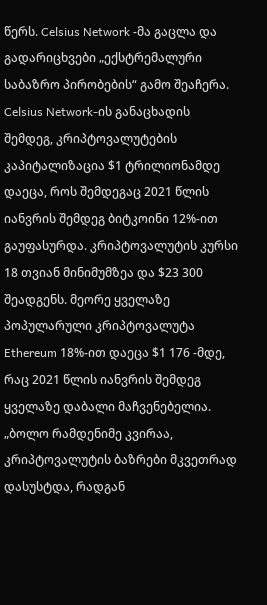წერს. Celsius Network -მა გაცლა და გადარიცხვები „ექსტრემალური საბაზრო პირობების“ გამო შეაჩერა. Celsius Network-ის განაცხადის შემდეგ, კრიპტოვალუტების კაპიტალიზაცია $1 ტრილიონამდე დაეცა, როს შემდეგაც 2021 წლის იანვრის შემდეგ ბიტკოინი 12%-ით გაუფასურდა. კრიპტოვალუტის კურსი 18 თვიან მინიმუმზეა და $23 300 შეადგენს. მეორე ყველაზე პოპულარული კრიპტოვალუტა Ethereum 18%-ით დაეცა $1 176 -მდე, რაც 2021 წლის იანვრის შემდეგ ყველაზე დაბალი მაჩვენებელია. „ბოლო რამდენიმე კვირაა, კრიპტოვალუტის ბაზრები მკვეთრად დასუსტდა, რადგან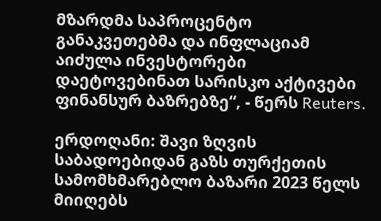მზარდმა საპროცენტო განაკვეთებმა და ინფლაციამ აიძულა ინვესტორები დაეტოვებინათ სარისკო აქტივები ფინანსურ ბაზრებზე“, - წერს Reuters.

ერდოღანი: შავი ზღვის საბადოებიდან გაზს თურქეთის სამომხმარებლო ბაზარი 2023 წელს მიიღებს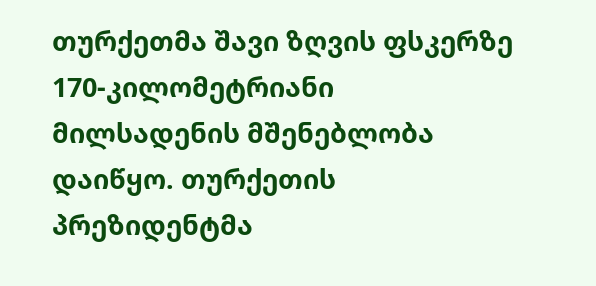თურქეთმა შავი ზღვის ფსკერზე 170-კილომეტრიანი მილსადენის მშენებლობა დაიწყო. თურქეთის პრეზიდენტმა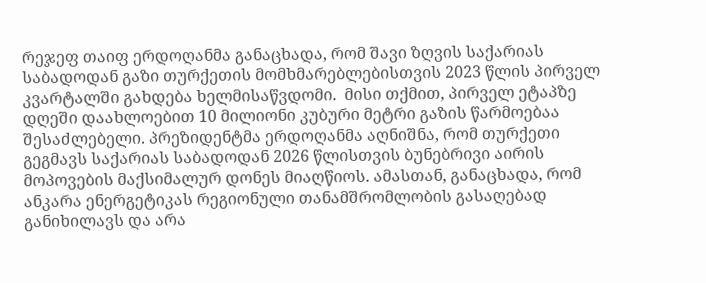რეჯეფ თაიფ ერდოღანმა განაცხადა, რომ შავი ზღვის საქარიას საბადოდან გაზი თურქეთის მომხმარებლებისთვის 2023 წლის პირველ კვარტალში გახდება ხელმისაწვდომი.  მისი თქმით, პირველ ეტაპზე დღეში დაახლოებით 10 მილიონი კუბური მეტრი გაზის წარმოებაა შესაძლებელი. პრეზიდენტმა ერდოღანმა აღნიშნა, რომ თურქეთი გეგმავს საქარიას საბადოდან 2026 წლისთვის ბუნებრივი აირის მოპოვების მაქსიმალურ დონეს მიაღწიოს. ამასთან, განაცხადა, რომ ანკარა ენერგეტიკას რეგიონული თანამშრომლობის გასაღებად განიხილავს და არა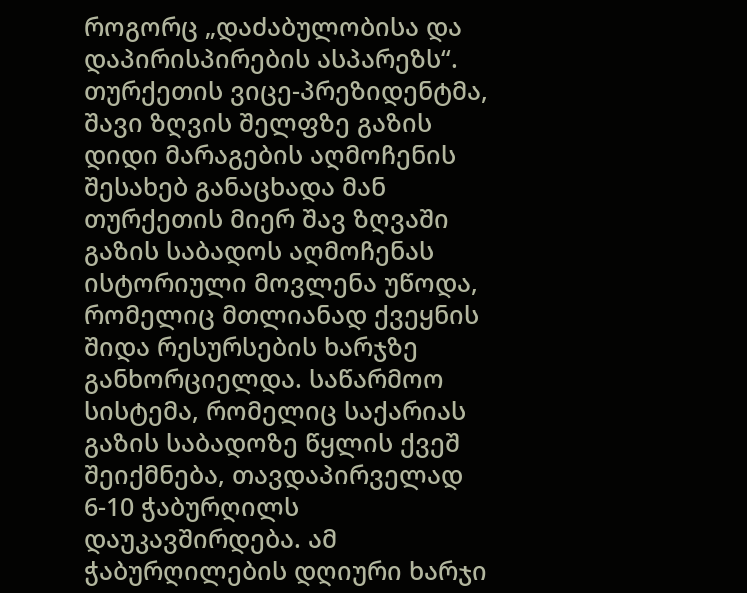როგორც „დაძაბულობისა და დაპირისპირების ასპარეზს“. თურქეთის ვიცე-პრეზიდენტმა, შავი ზღვის შელფზე გაზის დიდი მარაგების აღმოჩენის შესახებ განაცხადა მან თურქეთის მიერ შავ ზღვაში გაზის საბადოს აღმოჩენას ისტორიული მოვლენა უწოდა, რომელიც მთლიანად ქვეყნის შიდა რესურსების ხარჯზე განხორციელდა. საწარმოო სისტემა, რომელიც საქარიას გაზის საბადოზე წყლის ქვეშ შეიქმნება, თავდაპირველად 6-10 ჭაბურღილს დაუკავშირდება. ამ ჭაბურღილების დღიური ხარჯი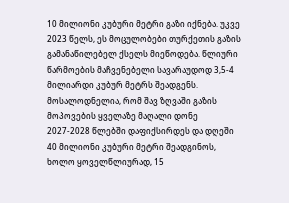10 მილიონი კუბური მეტრი გაზი იქნება. უკვე 2023 წელს, ეს მოცულობები თურქეთის გაზის გამანაწილებელ ქსელს მიეწოდება. წლიური წარმოების მაჩვენებელი სავარაუდოდ 3,5-4 მილიარდი კუბურ მეტრს შეადგენს. მოსალოდნელია, რომ შავ ზღვაში გაზის მოპოვების ყველაზე მაღალი დონე 2027-2028 წლებში დაფიქსირდეს და დღეში 40 მილიონი კუბური მეტრი შეადგინოს, ხოლო ყოველწლიურად, 15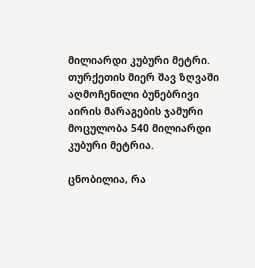მილიარდი კუბური მეტრი. თურქეთის მიერ შავ ზღვაში აღმოჩენილი ბუნებრივი აირის მარაგების ჯამური მოცულობა 540 მილიარდი კუბური მეტრია.

ცნობილია, რა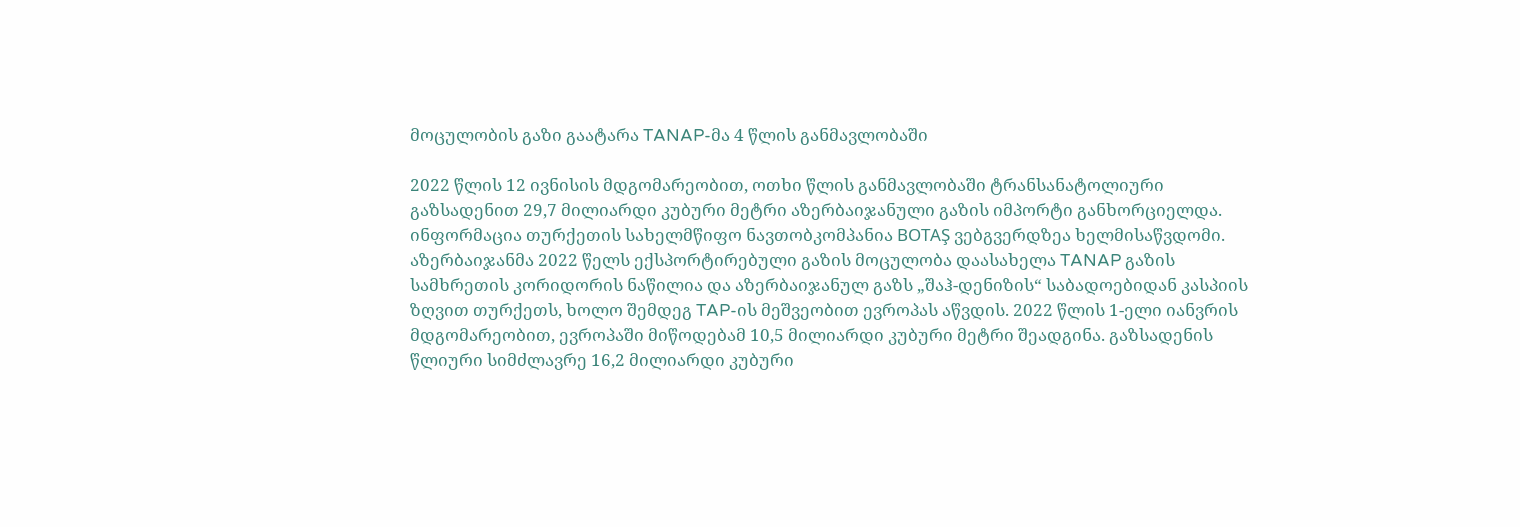მოცულობის გაზი გაატარა TANAP-მა 4 წლის განმავლობაში

2022 წლის 12 ივნისის მდგომარეობით, ოთხი წლის განმავლობაში ტრანსანატოლიური გაზსადენით 29,7 მილიარდი კუბური მეტრი აზერბაიჯანული გაზის იმპორტი განხორციელდა. ინფორმაცია თურქეთის სახელმწიფო ნავთობკომპანია BOTAŞ ვებგვერდზეა ხელმისაწვდომი. აზერბაიჯანმა 2022 წელს ექსპორტირებული გაზის მოცულობა დაასახელა TANAP გაზის სამხრეთის კორიდორის ნაწილია და აზერბაიჯანულ გაზს „შაჰ-დენიზის“ საბადოებიდან კასპიის ზღვით თურქეთს, ხოლო შემდეგ TAP-ის მეშვეობით ევროპას აწვდის. 2022 წლის 1-ელი იანვრის მდგომარეობით, ევროპაში მიწოდებამ 10,5 მილიარდი კუბური მეტრი შეადგინა. გაზსადენის წლიური სიმძლავრე 16,2 მილიარდი კუბური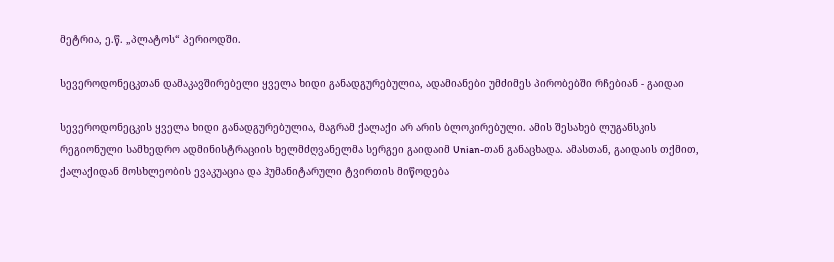მეტრია, ე.წ. „პლატოს“ პერიოდში.

სევეროდონეცკთან დამაკავშირებელი ყველა ხიდი განადგურებულია, ადამიანები უმძიმეს პირობებში რჩებიან - გაიდაი

სევეროდონეცკის ყველა ხიდი განადგურებულია, მაგრამ ქალაქი არ არის ბლოკირებული. ამის შესახებ ლუგანსკის რეგიონული სამხედრო ადმინისტრაციის ხელმძღვანელმა სერგეი გაიდაიმ Unian-თან განაცხადა. ამასთან, გაიდაის თქმით, ქალაქიდან მოსხლეობის ევაკუაცია და ჰუმანიტარული ტვირთის მიწოდება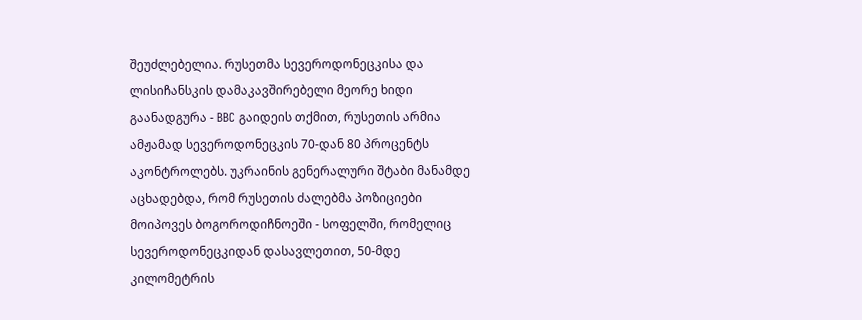შეუძლებელია. რუსეთმა სევეროდონეცკისა და ლისიჩანსკის დამაკავშირებელი მეორე ხიდი გაანადგურა - BBC გაიდეის თქმით, რუსეთის არმია ამჟამად სევეროდონეცკის 70-დან 80 პროცენტს აკონტროლებს. უკრაინის გენერალური შტაბი მანამდე აცხადებდა, რომ რუსეთის ძალებმა პოზიციები მოიპოვეს ბოგოროდიჩნოეში - სოფელში, რომელიც სევეროდონეცკიდან დასავლეთით, 50-მდე კილომეტრის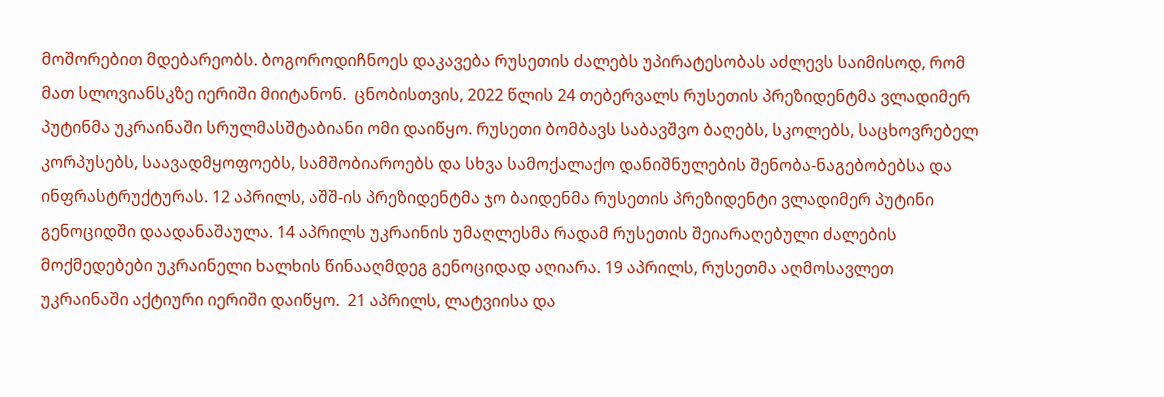მოშორებით მდებარეობს. ბოგოროდიჩნოეს დაკავება რუსეთის ძალებს უპირატესობას აძლევს საიმისოდ, რომ მათ სლოვიანსკზე იერიში მიიტანონ.  ცნობისთვის, 2022 წლის 24 თებერვალს რუსეთის პრეზიდენტმა ვლადიმერ პუტინმა უკრაინაში სრულმასშტაბიანი ომი დაიწყო. რუსეთი ბომბავს საბავშვო ბაღებს, სკოლებს, საცხოვრებელ კორპუსებს, საავადმყოფოებს, სამშობიაროებს და სხვა სამოქალაქო დანიშნულების შენობა-ნაგებობებსა და ინფრასტრუქტურას. 12 აპრილს, აშშ-ის პრეზიდენტმა ჯო ბაიდენმა რუსეთის პრეზიდენტი ვლადიმერ პუტინი გენოციდში დაადანაშაულა. 14 აპრილს უკრაინის უმაღლესმა რადამ რუსეთის შეიარაღებული ძალების მოქმედებები უკრაინელი ხალხის წინააღმდეგ გენოციდად აღიარა. 19 აპრილს, რუსეთმა აღმოსავლეთ უკრაინაში აქტიური იერიში დაიწყო.  21 აპრილს, ლატვიისა და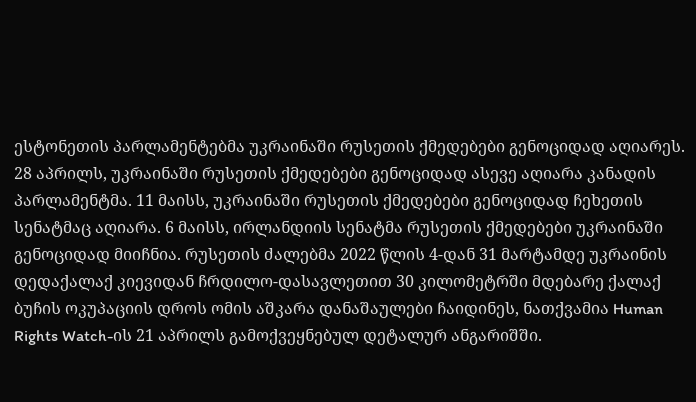ესტონეთის პარლამენტებმა უკრაინაში რუსეთის ქმედებები გენოციდად აღიარეს. 28 აპრილს, უკრაინაში რუსეთის ქმედებები გენოციდად ასევე აღიარა კანადის პარლამენტმა. 11 მაისს, უკრაინაში რუსეთის ქმედებები გენოციდად ჩეხეთის სენატმაც აღიარა. 6 მაისს, ირლანდიის სენატმა რუსეთის ქმედებები უკრაინაში გენოციდად მიიჩნია. რუსეთის ძალებმა 2022 წლის 4-დან 31 მარტამდე უკრაინის დედაქალაქ კიევიდან ჩრდილო-დასავლეთით 30 კილომეტრში მდებარე ქალაქ ბუჩის ოკუპაციის დროს ომის აშკარა დანაშაულები ჩაიდინეს, ნათქვამია Human Rights Watch-ის 21 აპრილს გამოქვეყნებულ დეტალურ ანგარიშში.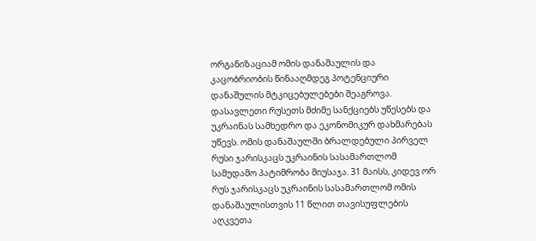ორგანიზაციამ ომის დანაშაულის და კაცობრიობის წინააღმდეგ პოტენციური დანაშულის მტკიცებულებები შეაგროვა. დასავლეთი რუსეთს მძიმე სანქციებს უწესებს და უკრაინას სამხედრო და ეკონომიკურ დახმარებას უწევს. ომის დანაშაულში ბრალდებული პირველ რუსი ჯარისკაცს უკრაინის სასამართლომ სამუდამო პატიმრობა მიუსაჯა. 31 მაისს, კიდევ ორ რუს ჯარისკაცს უკრაინის სასამართლომ ომის დანაშაულისთვის 11 წლით თავისუფლების აღკვეთა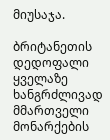მიუსაჯა.

ბრიტანეთის დედოფალი ყველაზე ხანგრძლივად მმართველი მონარქების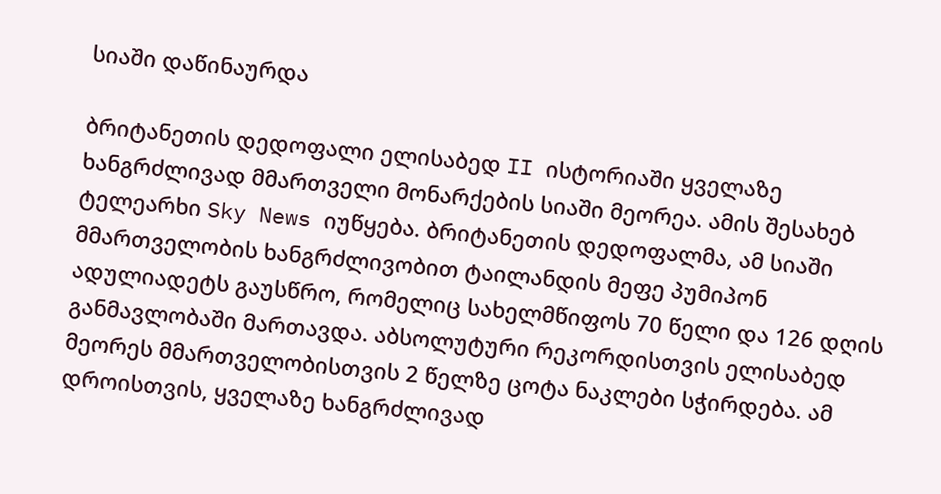სიაში დაწინაურდა

ბრიტანეთის დედოფალი ელისაბედ II ისტორიაში ყველაზე ხანგრძლივად მმართველი მონარქების სიაში მეორეა. ამის შესახებ ტელეარხი Sky News იუწყება. ბრიტანეთის დედოფალმა, ამ სიაში მმართველობის ხანგრძლივობით ტაილანდის მეფე პუმიპონ ადულიადეტს გაუსწრო, რომელიც სახელმწიფოს 70 წელი და 126 დღის განმავლობაში მართავდა. აბსოლუტური რეკორდისთვის ელისაბედ მეორეს მმართველობისთვის 2 წელზე ცოტა ნაკლები სჭირდება. ამ დროისთვის, ყველაზე ხანგრძლივად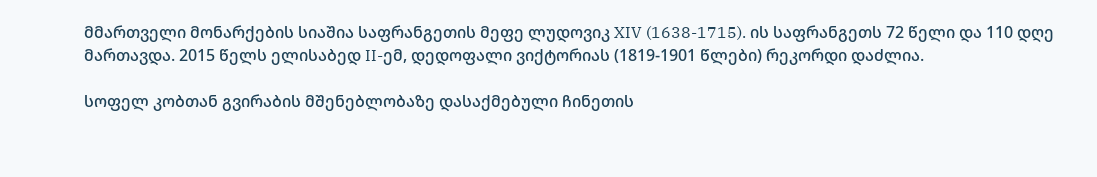მმართველი მონარქების სიაშია საფრანგეთის მეფე ლუდოვიკ XIV (1638-1715). ის საფრანგეთს 72 წელი და 110 დღე მართავდა. 2015 წელს ელისაბედ II-ემ, დედოფალი ვიქტორიას (1819-1901 წლები) რეკორდი დაძლია.

სოფელ კობთან გვირაბის მშენებლობაზე დასაქმებული ჩინეთის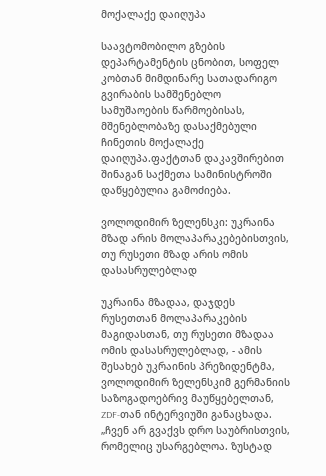მოქალაქე დაიღუპა

საავტომობილო გზების დეპარტამენტის ცნობით, სოფელ კობთან მიმდინარე სათადარიგო გვირაბის სამშენებლო სამუშაოების წარმოებისას, მშენებლობაზე დასაქმებული ჩინეთის მოქალაქე დაიღუპა.ფაქტთან დაკავშირებით შინაგან საქმეთა სამინისტროში დაწყებულია გამოძიება.

ვოლოდიმირ ზელენსკი: უკრაინა მზად არის მოლაპარაკებებისთვის, თუ რუსეთი მზად არის ომის დასასრულებლად

უკრაინა მზადაა, დაჯდეს რუსეთთან მოლაპარაკების მაგიდასთან, თუ რუსეთი მზადაა ომის დასასრულებლად, - ამის შესახებ უკრაინის პრეზიდენტმა, ვოლოდიმირ ზელენსკიმ გერმანიის საზოგადოებრივ მაუწყებელთან, ZDF-თან ინტერვიუში განაცხადა. „ჩვენ არ გვაქვს დრო საუბრისთვის, რომელიც უსარგებლოა. ზუსტად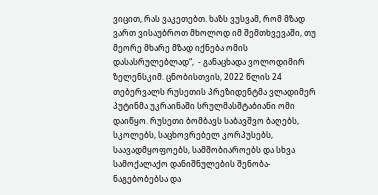ვიცით, რას ვაკეთებთ. ხაზს ვუსვამ, რომ მზად ვართ ვისაუბროთ მხოლოდ იმ შემთხვევაში, თუ მეორე მხარე მზად იქნება ომის დასასრულებლად“,  - განაცხადა ვოლოდიმირ ზელენსკიმ. ცნობისთვის, 2022 წლის 24 თებერვალს რუსეთის პრეზიდენტმა ვლადიმერ პუტინმა უკრაინაში სრულმასშტაბიანი ომი დაიწყო. რუსეთი ბომბავს საბავშვო ბაღებს, სკოლებს, საცხოვრებელ კორპუსებს, საავადმყოფოებს, სამშობიაროებს და სხვა სამოქალაქო დანიშნულების შენობა-ნაგებობებსა და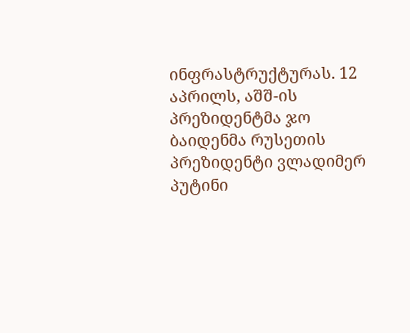ინფრასტრუქტურას. 12 აპრილს, აშშ-ის პრეზიდენტმა ჯო ბაიდენმა რუსეთის პრეზიდენტი ვლადიმერ პუტინი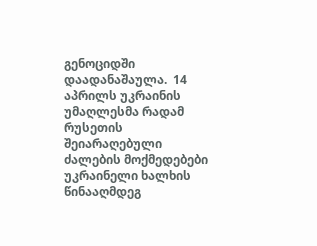გენოციდში დაადანაშაულა.  14 აპრილს უკრაინის უმაღლესმა რადამ რუსეთის შეიარაღებული ძალების მოქმედებები უკრაინელი ხალხის წინააღმდეგ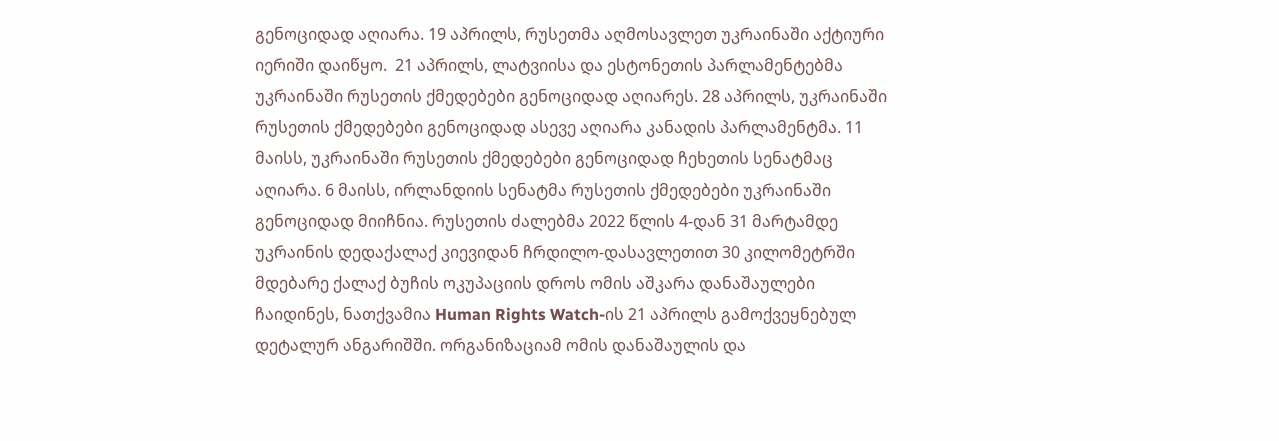გენოციდად აღიარა. 19 აპრილს, რუსეთმა აღმოსავლეთ უკრაინაში აქტიური იერიში დაიწყო.  21 აპრილს, ლატვიისა და ესტონეთის პარლამენტებმა უკრაინაში რუსეთის ქმედებები გენოციდად აღიარეს. 28 აპრილს, უკრაინაში რუსეთის ქმედებები გენოციდად ასევე აღიარა კანადის პარლამენტმა. 11 მაისს, უკრაინაში რუსეთის ქმედებები გენოციდად ჩეხეთის სენატმაც აღიარა. 6 მაისს, ირლანდიის სენატმა რუსეთის ქმედებები უკრაინაში გენოციდად მიიჩნია. რუსეთის ძალებმა 2022 წლის 4-დან 31 მარტამდე უკრაინის დედაქალაქ კიევიდან ჩრდილო-დასავლეთით 30 კილომეტრში მდებარე ქალაქ ბუჩის ოკუპაციის დროს ომის აშკარა დანაშაულები ჩაიდინეს, ნათქვამია Human Rights Watch-ის 21 აპრილს გამოქვეყნებულ დეტალურ ანგარიშში. ორგანიზაციამ ომის დანაშაულის და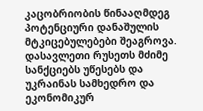კაცობრიობის წინააღმდეგ პოტენციური დანაშულის მტკიცებულებები შეაგროვა. დასავლეთი რუსეთს მძიმე სანქციებს უწესებს და უკრაინას სამხედრო და ეკონომიკურ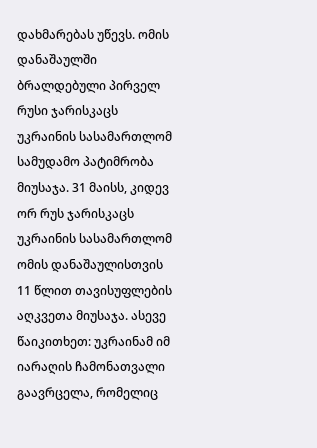დახმარებას უწევს. ომის დანაშაულში ბრალდებული პირველ რუსი ჯარისკაცს უკრაინის სასამართლომ სამუდამო პატიმრობა მიუსაჯა. 31 მაისს, კიდევ ორ რუს ჯარისკაცს უკრაინის სასამართლომ ომის დანაშაულისთვის 11 წლით თავისუფლების აღკვეთა მიუსაჯა. ასევე წაიკითხეთ: უკრაინამ იმ იარაღის ჩამონათვალი გაავრცელა, რომელიც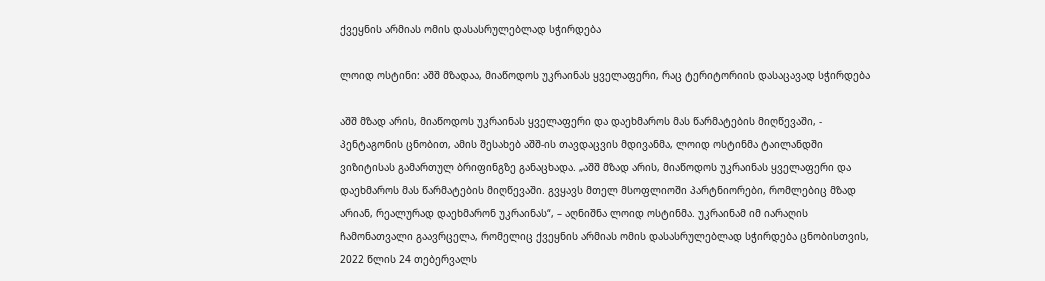ქვეყნის არმიას ომის დასასრულებლად სჭირდება

ლოიდ ოსტინი: აშშ მზადაა, მიაწოდოს უკრაინას ყველაფერი, რაც ტერიტორიის დასაცავად სჭირდება

აშშ მზად არის, მიაწოდოს უკრაინას ყველაფერი და დაეხმაროს მას წარმატების მიღწევაში, - პენტაგონის ცნობით, ამის შესახებ აშშ-ის თავდაცვის მდივანმა, ლოიდ ოსტინმა ტაილანდში ვიზიტისას გამართულ ბრიფინგზე განაცხადა. „აშშ მზად არის, მიაწოდოს უკრაინას ყველაფერი და დაეხმაროს მას წარმატების მიღწევაში. გვყავს მთელ მსოფლიოში პარტნიორები, რომლებიც მზად არიან, რეალურად დაეხმარონ უკრაინას“, – აღნიშნა ლოიდ ოსტინმა. უკრაინამ იმ იარაღის ჩამონათვალი გაავრცელა, რომელიც ქვეყნის არმიას ომის დასასრულებლად სჭირდება ცნობისთვის, 2022 წლის 24 თებერვალს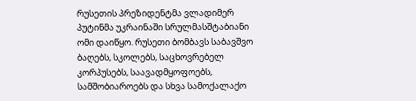რუსეთის პრეზიდენტმა ვლადიმერ პუტინმა უკრაინაში სრულმასშტაბიანი ომი დაიწყო. რუსეთი ბომბავს საბავშვო ბაღებს, სკოლებს, საცხოვრებელ კორპუსებს, საავადმყოფოებს, სამშობიაროებს და სხვა სამოქალაქო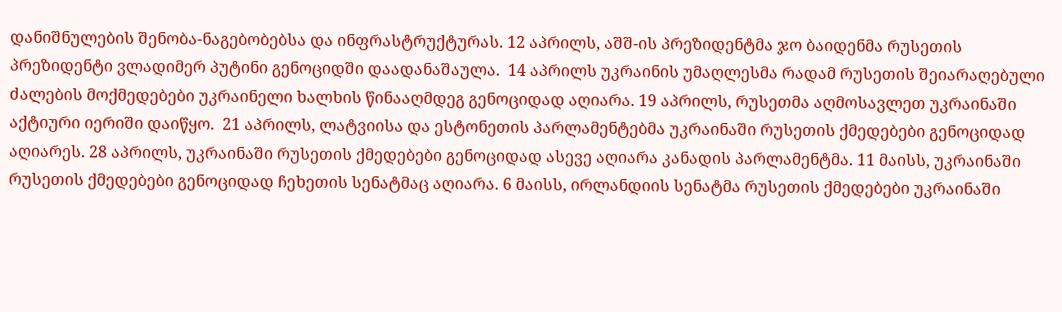დანიშნულების შენობა-ნაგებობებსა და ინფრასტრუქტურას. 12 აპრილს, აშშ-ის პრეზიდენტმა ჯო ბაიდენმა რუსეთის პრეზიდენტი ვლადიმერ პუტინი გენოციდში დაადანაშაულა.  14 აპრილს უკრაინის უმაღლესმა რადამ რუსეთის შეიარაღებული ძალების მოქმედებები უკრაინელი ხალხის წინააღმდეგ გენოციდად აღიარა. 19 აპრილს, რუსეთმა აღმოსავლეთ უკრაინაში აქტიური იერიში დაიწყო.  21 აპრილს, ლატვიისა და ესტონეთის პარლამენტებმა უკრაინაში რუსეთის ქმედებები გენოციდად აღიარეს. 28 აპრილს, უკრაინაში რუსეთის ქმედებები გენოციდად ასევე აღიარა კანადის პარლამენტმა. 11 მაისს, უკრაინაში რუსეთის ქმედებები გენოციდად ჩეხეთის სენატმაც აღიარა. 6 მაისს, ირლანდიის სენატმა რუსეთის ქმედებები უკრაინაში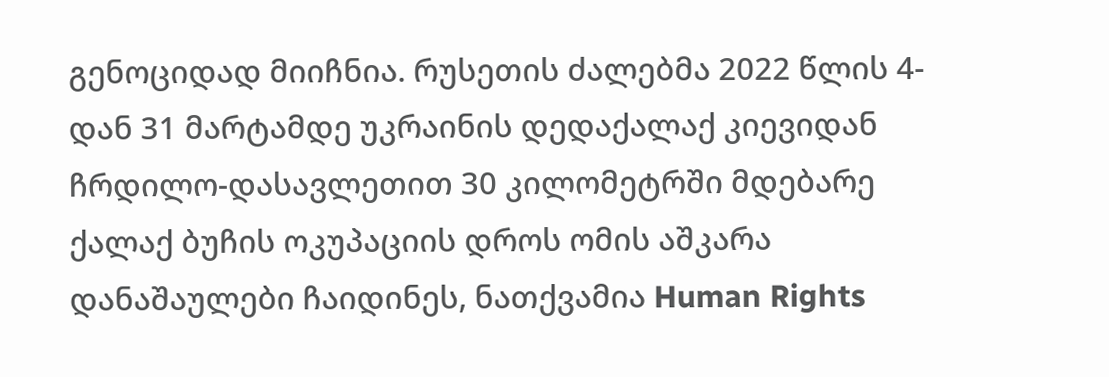გენოციდად მიიჩნია. რუსეთის ძალებმა 2022 წლის 4-დან 31 მარტამდე უკრაინის დედაქალაქ კიევიდან ჩრდილო-დასავლეთით 30 კილომეტრში მდებარე ქალაქ ბუჩის ოკუპაციის დროს ომის აშკარა დანაშაულები ჩაიდინეს, ნათქვამია Human Rights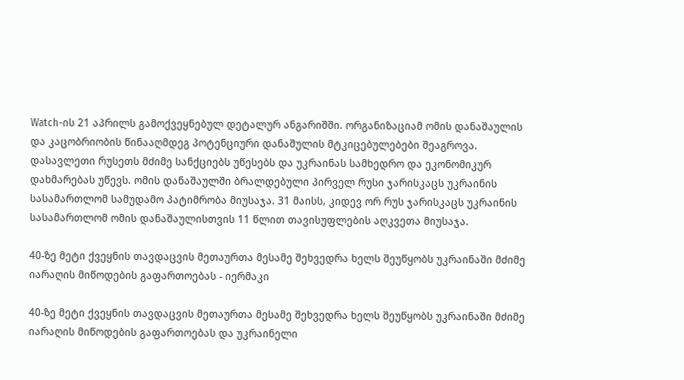Watch-ის 21 აპრილს გამოქვეყნებულ დეტალურ ანგარიშში. ორგანიზაციამ ომის დანაშაულის და კაცობრიობის წინააღმდეგ პოტენციური დანაშულის მტკიცებულებები შეაგროვა. დასავლეთი რუსეთს მძიმე სანქციებს უწესებს და უკრაინას სამხედრო და ეკონომიკურ დახმარებას უწევს. ომის დანაშაულში ბრალდებული პირველ რუსი ჯარისკაცს უკრაინის სასამართლომ სამუდამო პატიმრობა მიუსაჯა. 31 მაისს, კიდევ ორ რუს ჯარისკაცს უკრაინის სასამართლომ ომის დანაშაულისთვის 11 წლით თავისუფლების აღკვეთა მიუსაჯა.

40-ზე მეტი ქვეყნის თავდაცვის მეთაურთა მესამე შეხვედრა ხელს შეუწყობს უკრაინაში მძიმე იარაღის მიწოდების გაფართოებას - იერმაკი

40-ზე მეტი ქვეყნის თავდაცვის მეთაურთა მესამე შეხვედრა ხელს შეუწყობს უკრაინაში მძიმე იარაღის მიწოდების გაფართოებას და უკრაინელი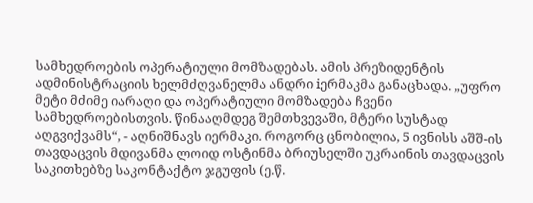სამხედროების ოპერატიული მომზადებას. ამის პრეზიდენტის ადმინისტრაციის ხელმძღვანელმა ანდრი iერმაკმა განაცხადა. „უფრო მეტი მძიმე იარაღი და ოპერატიული მომზადება ჩვენი სამხედროებისთვის. წინააღმდეგ შემთხვევაში, მტერი სუსტად აღგვიქვამს“, - აღნიშნავს იერმაკი. როგორც ცნობილია, 5 ივნისს აშშ-ის თავდაცვის მდივანმა ლოიდ ოსტინმა ბრიუსელში უკრაინის თავდაცვის საკითხებზე საკონტაქტო ჯგუფის (ე.წ.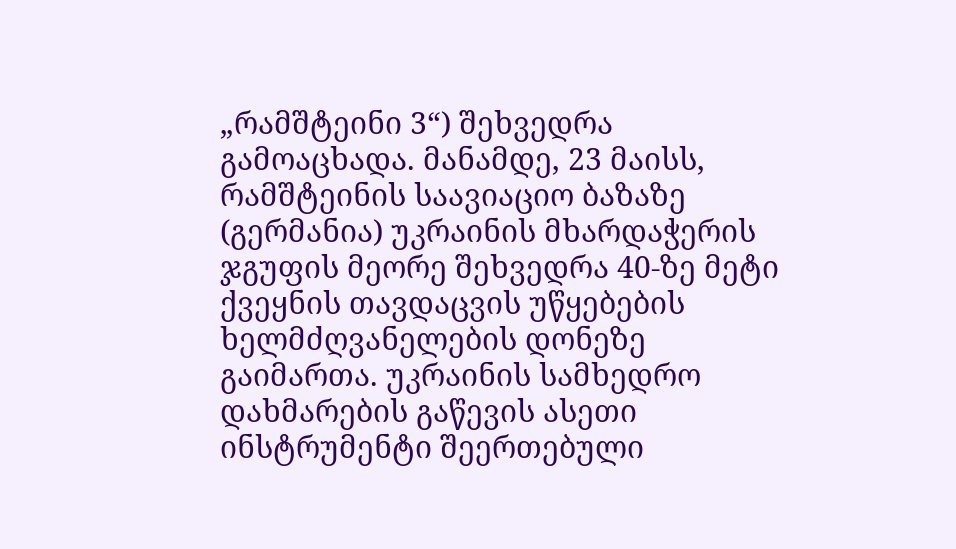„რამშტეინი 3“) შეხვედრა გამოაცხადა. მანამდე, 23 მაისს, რამშტეინის საავიაციო ბაზაზე (გერმანია) უკრაინის მხარდაჭერის ჯგუფის მეორე შეხვედრა 40-ზე მეტი ქვეყნის თავდაცვის უწყებების ხელმძღვანელების დონეზე გაიმართა. უკრაინის სამხედრო დახმარების გაწევის ასეთი ინსტრუმენტი შეერთებული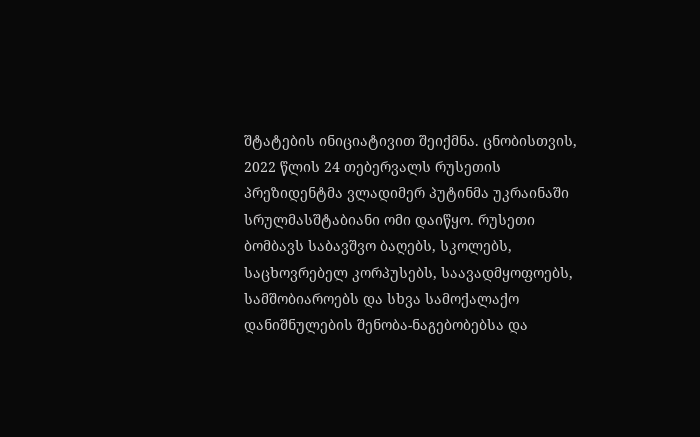შტატების ინიციატივით შეიქმნა. ცნობისთვის, 2022 წლის 24 თებერვალს რუსეთის პრეზიდენტმა ვლადიმერ პუტინმა უკრაინაში სრულმასშტაბიანი ომი დაიწყო. რუსეთი ბომბავს საბავშვო ბაღებს, სკოლებს, საცხოვრებელ კორპუსებს, საავადმყოფოებს, სამშობიაროებს და სხვა სამოქალაქო დანიშნულების შენობა-ნაგებობებსა და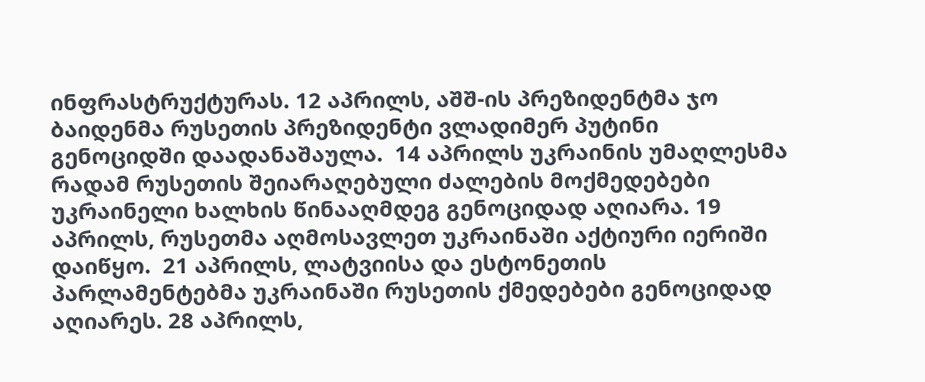ინფრასტრუქტურას. 12 აპრილს, აშშ-ის პრეზიდენტმა ჯო ბაიდენმა რუსეთის პრეზიდენტი ვლადიმერ პუტინი გენოციდში დაადანაშაულა.  14 აპრილს უკრაინის უმაღლესმა რადამ რუსეთის შეიარაღებული ძალების მოქმედებები უკრაინელი ხალხის წინააღმდეგ გენოციდად აღიარა. 19 აპრილს, რუსეთმა აღმოსავლეთ უკრაინაში აქტიური იერიში დაიწყო.  21 აპრილს, ლატვიისა და ესტონეთის პარლამენტებმა უკრაინაში რუსეთის ქმედებები გენოციდად აღიარეს. 28 აპრილს,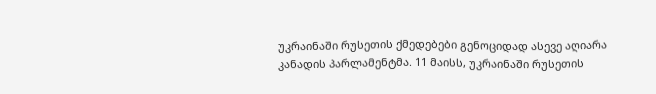უკრაინაში რუსეთის ქმედებები გენოციდად ასევე აღიარა კანადის პარლამენტმა. 11 მაისს, უკრაინაში რუსეთის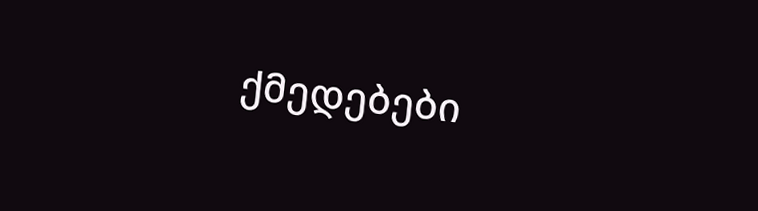ქმედებები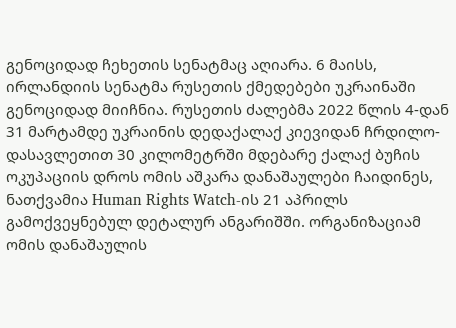გენოციდად ჩეხეთის სენატმაც აღიარა. 6 მაისს, ირლანდიის სენატმა რუსეთის ქმედებები უკრაინაში გენოციდად მიიჩნია. რუსეთის ძალებმა 2022 წლის 4-დან 31 მარტამდე უკრაინის დედაქალაქ კიევიდან ჩრდილო-დასავლეთით 30 კილომეტრში მდებარე ქალაქ ბუჩის ოკუპაციის დროს ომის აშკარა დანაშაულები ჩაიდინეს, ნათქვამია Human Rights Watch-ის 21 აპრილს გამოქვეყნებულ დეტალურ ანგარიშში. ორგანიზაციამ ომის დანაშაულის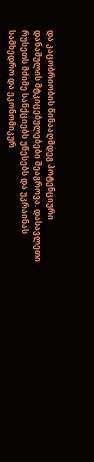და კაცობრიობის წინააღმდეგ პოტენციური დანაშულის მტკიცებულებები შეაგროვა. დასავლეთი რუსეთს მძიმე სანქციებს უწესებს და უკრაინას სამხედრო და ეკონომიკურ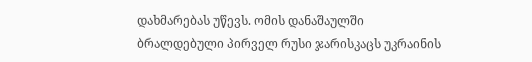დახმარებას უწევს. ომის დანაშაულში ბრალდებული პირველ რუსი ჯარისკაცს უკრაინის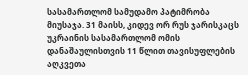სასამართლომ სამუდამო პატიმრობა მიუსაჯა. 31 მაისს, კიდევ ორ რუს ჯარისკაცს უკრაინის სასამართლომ ომის დანაშაულისთვის 11 წლით თავისუფლების აღკვეთა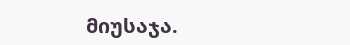მიუსაჯა.